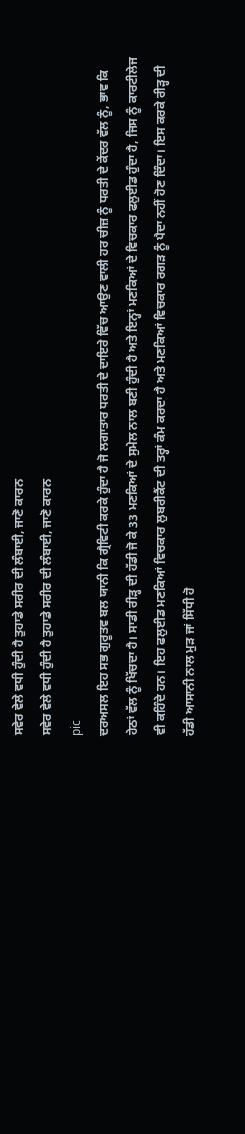ਸਵੇਰ ਵੇਲੇ ਵਧੀ ਹੁੰਦੀ ਹੈ ਤੁਹਾਡੇ ਸਰੀਰ ਦੀ ਲੰਬਾਈ, ਜਾਣੋ ਕਾਰਨ
ਸਵੇਰ ਵੇਲੇ ਵਧੀ ਹੁੰਦੀ ਹੈ ਤੁਹਾਡੇ ਸਰੀਰ ਦੀ ਲੰਬਾਈ, ਜਾਣੋ ਕਾਰਨ
pic
ਦਰਅਸਲ ਇਹ ਸਭ ਗੁਰੂਤਵ ਬਲ ਯਾਨੀ ਕਿ ਗ੍ਰੈਵਿਟੀ ਕਰਕੇ ਹੁੰਦਾ ਹੈ ਜੋ ਲਗਾਤਾਰ ਧਰਤੀ ਦੇ ਦਾਇਰੇ ਵਿੱਚ ਆਉਣ ਵਾਲੀ ਹਰ ਚੀਜ਼ ਨੂੰ ਧਰਤੀ ਦੇ ਕੇਂਦਰ ਵੱਲ ਨੂੰ, ਭਾਵ ਕਿ ਹੇਠਾਂ ਵੱਲ ਨੂੰ ਖਿੱਚਦਾ ਹੈ। ਸਾਡੀ ਰੀੜ੍ਹ ਦੀ ਹੱਡੀ ਜੋ ਕੇ 33 ਮਣਕਿਆਂ ਦੇ ਸੁਮੇਲ ਨਾਲ ਬਣੀ ਹੁੰਦੀ ਹੈ ਅਤੇ ਇਨ੍ਹਾਂ ਮਣਕਿਆਂ ਦੇ ਵਿਚਕਾਰ ਫਲੁਈਡ ਹੁੰਦਾ ਹੈ, ਜਿਸ ਨੂੰ ਕਾਰਟੀਲੇਜ ਵੀ ਕਹਿੰਦੇ ਹਨ। ਇਹ ਫਲੁਈਡ ਮਣਕਿਆਂ ਵਿਚਕਾਰ ਲੁਬਰੀਕੈਂਟ ਦੀ ਤਰ੍ਹਾਂ ਕੰਮ ਕਰਦਾ ਹੈ ਅਤੇ ਮਣਕਿਆਂ ਵਿਚਕਾਰ ਰਗੜ ਨੂੰ ਪੈਦਾ ਨਹੀਂ ਹੋਣ ਦਿੰਦਾ। ਇਸ ਕਰਕੇ ਰੀੜ੍ਹ ਦੀ ਹੱਡੀ ਆਸਾਨੀ ਨਾਲ ਮੁੜ ਜਾਂ ਸਿੱਧੀ ਹੋ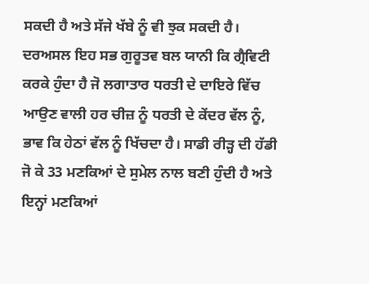ਸਕਦੀ ਹੈ ਅਤੇ ਸੱਜੇ ਖੱਬੇ ਨੂੰ ਵੀ ਝੁਕ ਸਕਦੀ ਹੈ।
ਦਰਅਸਲ ਇਹ ਸਭ ਗੁਰੂਤਵ ਬਲ ਯਾਨੀ ਕਿ ਗ੍ਰੈਵਿਟੀ ਕਰਕੇ ਹੁੰਦਾ ਹੈ ਜੋ ਲਗਾਤਾਰ ਧਰਤੀ ਦੇ ਦਾਇਰੇ ਵਿੱਚ ਆਉਣ ਵਾਲੀ ਹਰ ਚੀਜ਼ ਨੂੰ ਧਰਤੀ ਦੇ ਕੇਂਦਰ ਵੱਲ ਨੂੰ, ਭਾਵ ਕਿ ਹੇਠਾਂ ਵੱਲ ਨੂੰ ਖਿੱਚਦਾ ਹੈ। ਸਾਡੀ ਰੀੜ੍ਹ ਦੀ ਹੱਡੀ ਜੋ ਕੇ 33 ਮਣਕਿਆਂ ਦੇ ਸੁਮੇਲ ਨਾਲ ਬਣੀ ਹੁੰਦੀ ਹੈ ਅਤੇ ਇਨ੍ਹਾਂ ਮਣਕਿਆਂ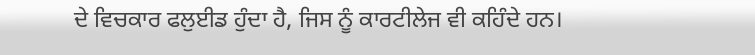ਦੇ ਵਿਚਕਾਰ ਫਲੁਈਡ ਹੁੰਦਾ ਹੈ, ਜਿਸ ਨੂੰ ਕਾਰਟੀਲੇਜ ਵੀ ਕਹਿੰਦੇ ਹਨ।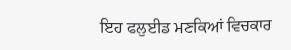ਇਹ ਫਲੁਈਡ ਮਣਕਿਆਂ ਵਿਚਕਾਰ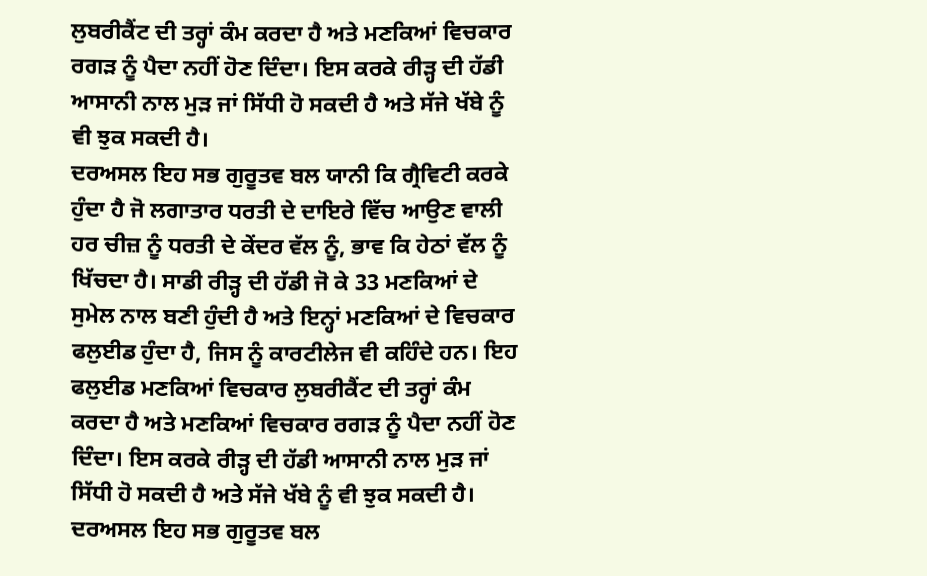ਲੁਬਰੀਕੈਂਟ ਦੀ ਤਰ੍ਹਾਂ ਕੰਮ ਕਰਦਾ ਹੈ ਅਤੇ ਮਣਕਿਆਂ ਵਿਚਕਾਰ ਰਗੜ ਨੂੰ ਪੈਦਾ ਨਹੀਂ ਹੋਣ ਦਿੰਦਾ। ਇਸ ਕਰਕੇ ਰੀੜ੍ਹ ਦੀ ਹੱਡੀ ਆਸਾਨੀ ਨਾਲ ਮੁੜ ਜਾਂ ਸਿੱਧੀ ਹੋ ਸਕਦੀ ਹੈ ਅਤੇ ਸੱਜੇ ਖੱਬੇ ਨੂੰ ਵੀ ਝੁਕ ਸਕਦੀ ਹੈ।
ਦਰਅਸਲ ਇਹ ਸਭ ਗੁਰੂਤਵ ਬਲ ਯਾਨੀ ਕਿ ਗ੍ਰੈਵਿਟੀ ਕਰਕੇ ਹੁੰਦਾ ਹੈ ਜੋ ਲਗਾਤਾਰ ਧਰਤੀ ਦੇ ਦਾਇਰੇ ਵਿੱਚ ਆਉਣ ਵਾਲੀ ਹਰ ਚੀਜ਼ ਨੂੰ ਧਰਤੀ ਦੇ ਕੇਂਦਰ ਵੱਲ ਨੂੰ, ਭਾਵ ਕਿ ਹੇਠਾਂ ਵੱਲ ਨੂੰ ਖਿੱਚਦਾ ਹੈ। ਸਾਡੀ ਰੀੜ੍ਹ ਦੀ ਹੱਡੀ ਜੋ ਕੇ 33 ਮਣਕਿਆਂ ਦੇ ਸੁਮੇਲ ਨਾਲ ਬਣੀ ਹੁੰਦੀ ਹੈ ਅਤੇ ਇਨ੍ਹਾਂ ਮਣਕਿਆਂ ਦੇ ਵਿਚਕਾਰ ਫਲੁਈਡ ਹੁੰਦਾ ਹੈ, ਜਿਸ ਨੂੰ ਕਾਰਟੀਲੇਜ ਵੀ ਕਹਿੰਦੇ ਹਨ। ਇਹ ਫਲੁਈਡ ਮਣਕਿਆਂ ਵਿਚਕਾਰ ਲੁਬਰੀਕੈਂਟ ਦੀ ਤਰ੍ਹਾਂ ਕੰਮ ਕਰਦਾ ਹੈ ਅਤੇ ਮਣਕਿਆਂ ਵਿਚਕਾਰ ਰਗੜ ਨੂੰ ਪੈਦਾ ਨਹੀਂ ਹੋਣ ਦਿੰਦਾ। ਇਸ ਕਰਕੇ ਰੀੜ੍ਹ ਦੀ ਹੱਡੀ ਆਸਾਨੀ ਨਾਲ ਮੁੜ ਜਾਂ ਸਿੱਧੀ ਹੋ ਸਕਦੀ ਹੈ ਅਤੇ ਸੱਜੇ ਖੱਬੇ ਨੂੰ ਵੀ ਝੁਕ ਸਕਦੀ ਹੈ।
ਦਰਅਸਲ ਇਹ ਸਭ ਗੁਰੂਤਵ ਬਲ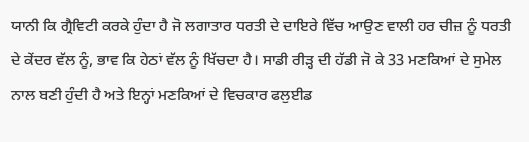ਯਾਨੀ ਕਿ ਗ੍ਰੈਵਿਟੀ ਕਰਕੇ ਹੁੰਦਾ ਹੈ ਜੋ ਲਗਾਤਾਰ ਧਰਤੀ ਦੇ ਦਾਇਰੇ ਵਿੱਚ ਆਉਣ ਵਾਲੀ ਹਰ ਚੀਜ਼ ਨੂੰ ਧਰਤੀ ਦੇ ਕੇਂਦਰ ਵੱਲ ਨੂੰ, ਭਾਵ ਕਿ ਹੇਠਾਂ ਵੱਲ ਨੂੰ ਖਿੱਚਦਾ ਹੈ। ਸਾਡੀ ਰੀੜ੍ਹ ਦੀ ਹੱਡੀ ਜੋ ਕੇ 33 ਮਣਕਿਆਂ ਦੇ ਸੁਮੇਲ ਨਾਲ ਬਣੀ ਹੁੰਦੀ ਹੈ ਅਤੇ ਇਨ੍ਹਾਂ ਮਣਕਿਆਂ ਦੇ ਵਿਚਕਾਰ ਫਲੁਈਡ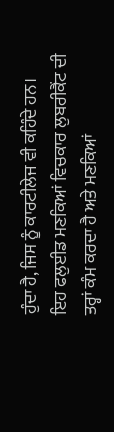ਹੁੰਦਾ ਹੈ, ਜਿਸ ਨੂੰ ਕਾਰਟੀਲੇਜ ਵੀ ਕਹਿੰਦੇ ਹਨ। ਇਹ ਫਲੁਈਡ ਮਣਕਿਆਂ ਵਿਚਕਾਰ ਲੁਬਰੀਕੈਂਟ ਦੀ ਤਰ੍ਹਾਂ ਕੰਮ ਕਰਦਾ ਹੈ ਅਤੇ ਮਣਕਿਆਂ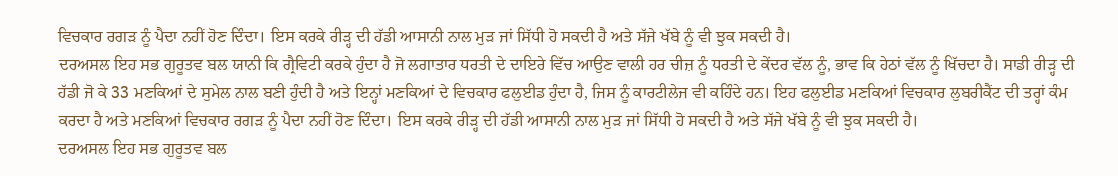ਵਿਚਕਾਰ ਰਗੜ ਨੂੰ ਪੈਦਾ ਨਹੀਂ ਹੋਣ ਦਿੰਦਾ। ਇਸ ਕਰਕੇ ਰੀੜ੍ਹ ਦੀ ਹੱਡੀ ਆਸਾਨੀ ਨਾਲ ਮੁੜ ਜਾਂ ਸਿੱਧੀ ਹੋ ਸਕਦੀ ਹੈ ਅਤੇ ਸੱਜੇ ਖੱਬੇ ਨੂੰ ਵੀ ਝੁਕ ਸਕਦੀ ਹੈ।
ਦਰਅਸਲ ਇਹ ਸਭ ਗੁਰੂਤਵ ਬਲ ਯਾਨੀ ਕਿ ਗ੍ਰੈਵਿਟੀ ਕਰਕੇ ਹੁੰਦਾ ਹੈ ਜੋ ਲਗਾਤਾਰ ਧਰਤੀ ਦੇ ਦਾਇਰੇ ਵਿੱਚ ਆਉਣ ਵਾਲੀ ਹਰ ਚੀਜ਼ ਨੂੰ ਧਰਤੀ ਦੇ ਕੇਂਦਰ ਵੱਲ ਨੂੰ, ਭਾਵ ਕਿ ਹੇਠਾਂ ਵੱਲ ਨੂੰ ਖਿੱਚਦਾ ਹੈ। ਸਾਡੀ ਰੀੜ੍ਹ ਦੀ ਹੱਡੀ ਜੋ ਕੇ 33 ਮਣਕਿਆਂ ਦੇ ਸੁਮੇਲ ਨਾਲ ਬਣੀ ਹੁੰਦੀ ਹੈ ਅਤੇ ਇਨ੍ਹਾਂ ਮਣਕਿਆਂ ਦੇ ਵਿਚਕਾਰ ਫਲੁਈਡ ਹੁੰਦਾ ਹੈ, ਜਿਸ ਨੂੰ ਕਾਰਟੀਲੇਜ ਵੀ ਕਹਿੰਦੇ ਹਨ। ਇਹ ਫਲੁਈਡ ਮਣਕਿਆਂ ਵਿਚਕਾਰ ਲੁਬਰੀਕੈਂਟ ਦੀ ਤਰ੍ਹਾਂ ਕੰਮ ਕਰਦਾ ਹੈ ਅਤੇ ਮਣਕਿਆਂ ਵਿਚਕਾਰ ਰਗੜ ਨੂੰ ਪੈਦਾ ਨਹੀਂ ਹੋਣ ਦਿੰਦਾ। ਇਸ ਕਰਕੇ ਰੀੜ੍ਹ ਦੀ ਹੱਡੀ ਆਸਾਨੀ ਨਾਲ ਮੁੜ ਜਾਂ ਸਿੱਧੀ ਹੋ ਸਕਦੀ ਹੈ ਅਤੇ ਸੱਜੇ ਖੱਬੇ ਨੂੰ ਵੀ ਝੁਕ ਸਕਦੀ ਹੈ।
ਦਰਅਸਲ ਇਹ ਸਭ ਗੁਰੂਤਵ ਬਲ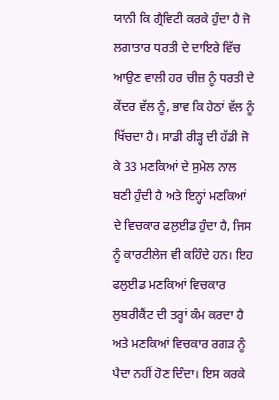ਯਾਨੀ ਕਿ ਗ੍ਰੈਵਿਟੀ ਕਰਕੇ ਹੁੰਦਾ ਹੈ ਜੋ ਲਗਾਤਾਰ ਧਰਤੀ ਦੇ ਦਾਇਰੇ ਵਿੱਚ ਆਉਣ ਵਾਲੀ ਹਰ ਚੀਜ਼ ਨੂੰ ਧਰਤੀ ਦੇ ਕੇਂਦਰ ਵੱਲ ਨੂੰ, ਭਾਵ ਕਿ ਹੇਠਾਂ ਵੱਲ ਨੂੰ ਖਿੱਚਦਾ ਹੈ। ਸਾਡੀ ਰੀੜ੍ਹ ਦੀ ਹੱਡੀ ਜੋ ਕੇ 33 ਮਣਕਿਆਂ ਦੇ ਸੁਮੇਲ ਨਾਲ ਬਣੀ ਹੁੰਦੀ ਹੈ ਅਤੇ ਇਨ੍ਹਾਂ ਮਣਕਿਆਂ ਦੇ ਵਿਚਕਾਰ ਫਲੁਈਡ ਹੁੰਦਾ ਹੈ, ਜਿਸ ਨੂੰ ਕਾਰਟੀਲੇਜ ਵੀ ਕਹਿੰਦੇ ਹਨ। ਇਹ ਫਲੁਈਡ ਮਣਕਿਆਂ ਵਿਚਕਾਰ ਲੁਬਰੀਕੈਂਟ ਦੀ ਤਰ੍ਹਾਂ ਕੰਮ ਕਰਦਾ ਹੈ ਅਤੇ ਮਣਕਿਆਂ ਵਿਚਕਾਰ ਰਗੜ ਨੂੰ ਪੈਦਾ ਨਹੀਂ ਹੋਣ ਦਿੰਦਾ। ਇਸ ਕਰਕੇ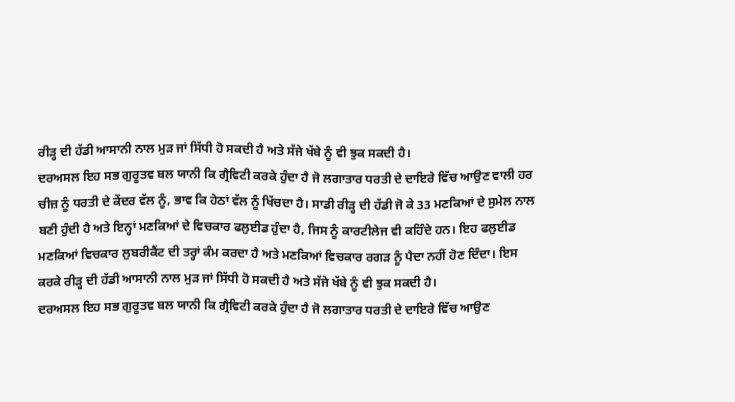ਰੀੜ੍ਹ ਦੀ ਹੱਡੀ ਆਸਾਨੀ ਨਾਲ ਮੁੜ ਜਾਂ ਸਿੱਧੀ ਹੋ ਸਕਦੀ ਹੈ ਅਤੇ ਸੱਜੇ ਖੱਬੇ ਨੂੰ ਵੀ ਝੁਕ ਸਕਦੀ ਹੈ।
ਦਰਅਸਲ ਇਹ ਸਭ ਗੁਰੂਤਵ ਬਲ ਯਾਨੀ ਕਿ ਗ੍ਰੈਵਿਟੀ ਕਰਕੇ ਹੁੰਦਾ ਹੈ ਜੋ ਲਗਾਤਾਰ ਧਰਤੀ ਦੇ ਦਾਇਰੇ ਵਿੱਚ ਆਉਣ ਵਾਲੀ ਹਰ ਚੀਜ਼ ਨੂੰ ਧਰਤੀ ਦੇ ਕੇਂਦਰ ਵੱਲ ਨੂੰ, ਭਾਵ ਕਿ ਹੇਠਾਂ ਵੱਲ ਨੂੰ ਖਿੱਚਦਾ ਹੈ। ਸਾਡੀ ਰੀੜ੍ਹ ਦੀ ਹੱਡੀ ਜੋ ਕੇ 33 ਮਣਕਿਆਂ ਦੇ ਸੁਮੇਲ ਨਾਲ ਬਣੀ ਹੁੰਦੀ ਹੈ ਅਤੇ ਇਨ੍ਹਾਂ ਮਣਕਿਆਂ ਦੇ ਵਿਚਕਾਰ ਫਲੁਈਡ ਹੁੰਦਾ ਹੈ, ਜਿਸ ਨੂੰ ਕਾਰਟੀਲੇਜ ਵੀ ਕਹਿੰਦੇ ਹਨ। ਇਹ ਫਲੁਈਡ ਮਣਕਿਆਂ ਵਿਚਕਾਰ ਲੁਬਰੀਕੈਂਟ ਦੀ ਤਰ੍ਹਾਂ ਕੰਮ ਕਰਦਾ ਹੈ ਅਤੇ ਮਣਕਿਆਂ ਵਿਚਕਾਰ ਰਗੜ ਨੂੰ ਪੈਦਾ ਨਹੀਂ ਹੋਣ ਦਿੰਦਾ। ਇਸ ਕਰਕੇ ਰੀੜ੍ਹ ਦੀ ਹੱਡੀ ਆਸਾਨੀ ਨਾਲ ਮੁੜ ਜਾਂ ਸਿੱਧੀ ਹੋ ਸਕਦੀ ਹੈ ਅਤੇ ਸੱਜੇ ਖੱਬੇ ਨੂੰ ਵੀ ਝੁਕ ਸਕਦੀ ਹੈ।
ਦਰਅਸਲ ਇਹ ਸਭ ਗੁਰੂਤਵ ਬਲ ਯਾਨੀ ਕਿ ਗ੍ਰੈਵਿਟੀ ਕਰਕੇ ਹੁੰਦਾ ਹੈ ਜੋ ਲਗਾਤਾਰ ਧਰਤੀ ਦੇ ਦਾਇਰੇ ਵਿੱਚ ਆਉਣ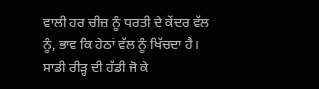ਵਾਲੀ ਹਰ ਚੀਜ਼ ਨੂੰ ਧਰਤੀ ਦੇ ਕੇਂਦਰ ਵੱਲ ਨੂੰ, ਭਾਵ ਕਿ ਹੇਠਾਂ ਵੱਲ ਨੂੰ ਖਿੱਚਦਾ ਹੈ। ਸਾਡੀ ਰੀੜ੍ਹ ਦੀ ਹੱਡੀ ਜੋ ਕੇ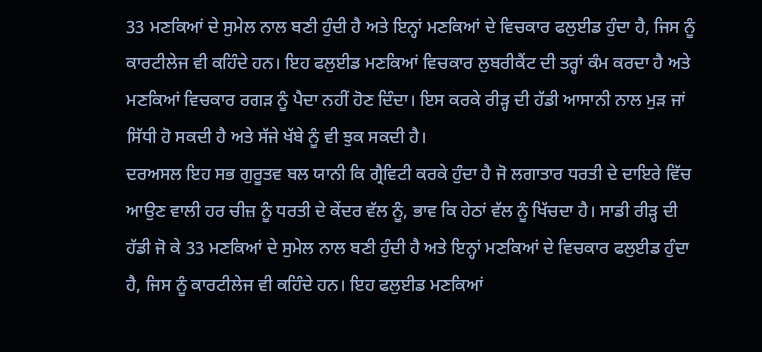33 ਮਣਕਿਆਂ ਦੇ ਸੁਮੇਲ ਨਾਲ ਬਣੀ ਹੁੰਦੀ ਹੈ ਅਤੇ ਇਨ੍ਹਾਂ ਮਣਕਿਆਂ ਦੇ ਵਿਚਕਾਰ ਫਲੁਈਡ ਹੁੰਦਾ ਹੈ, ਜਿਸ ਨੂੰ ਕਾਰਟੀਲੇਜ ਵੀ ਕਹਿੰਦੇ ਹਨ। ਇਹ ਫਲੁਈਡ ਮਣਕਿਆਂ ਵਿਚਕਾਰ ਲੁਬਰੀਕੈਂਟ ਦੀ ਤਰ੍ਹਾਂ ਕੰਮ ਕਰਦਾ ਹੈ ਅਤੇ ਮਣਕਿਆਂ ਵਿਚਕਾਰ ਰਗੜ ਨੂੰ ਪੈਦਾ ਨਹੀਂ ਹੋਣ ਦਿੰਦਾ। ਇਸ ਕਰਕੇ ਰੀੜ੍ਹ ਦੀ ਹੱਡੀ ਆਸਾਨੀ ਨਾਲ ਮੁੜ ਜਾਂ ਸਿੱਧੀ ਹੋ ਸਕਦੀ ਹੈ ਅਤੇ ਸੱਜੇ ਖੱਬੇ ਨੂੰ ਵੀ ਝੁਕ ਸਕਦੀ ਹੈ।
ਦਰਅਸਲ ਇਹ ਸਭ ਗੁਰੂਤਵ ਬਲ ਯਾਨੀ ਕਿ ਗ੍ਰੈਵਿਟੀ ਕਰਕੇ ਹੁੰਦਾ ਹੈ ਜੋ ਲਗਾਤਾਰ ਧਰਤੀ ਦੇ ਦਾਇਰੇ ਵਿੱਚ ਆਉਣ ਵਾਲੀ ਹਰ ਚੀਜ਼ ਨੂੰ ਧਰਤੀ ਦੇ ਕੇਂਦਰ ਵੱਲ ਨੂੰ, ਭਾਵ ਕਿ ਹੇਠਾਂ ਵੱਲ ਨੂੰ ਖਿੱਚਦਾ ਹੈ। ਸਾਡੀ ਰੀੜ੍ਹ ਦੀ ਹੱਡੀ ਜੋ ਕੇ 33 ਮਣਕਿਆਂ ਦੇ ਸੁਮੇਲ ਨਾਲ ਬਣੀ ਹੁੰਦੀ ਹੈ ਅਤੇ ਇਨ੍ਹਾਂ ਮਣਕਿਆਂ ਦੇ ਵਿਚਕਾਰ ਫਲੁਈਡ ਹੁੰਦਾ ਹੈ, ਜਿਸ ਨੂੰ ਕਾਰਟੀਲੇਜ ਵੀ ਕਹਿੰਦੇ ਹਨ। ਇਹ ਫਲੁਈਡ ਮਣਕਿਆਂ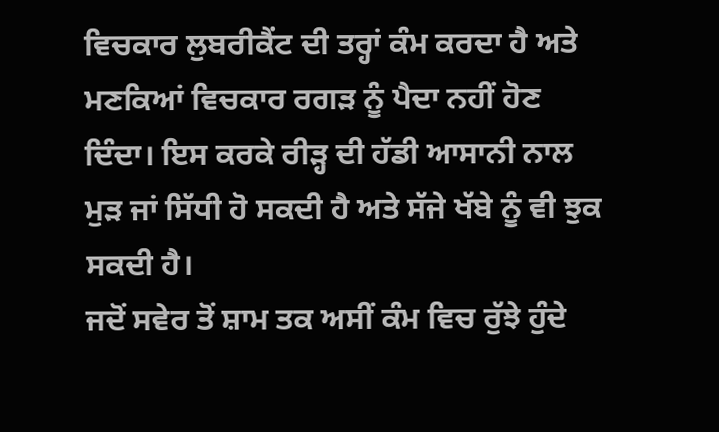ਵਿਚਕਾਰ ਲੁਬਰੀਕੈਂਟ ਦੀ ਤਰ੍ਹਾਂ ਕੰਮ ਕਰਦਾ ਹੈ ਅਤੇ ਮਣਕਿਆਂ ਵਿਚਕਾਰ ਰਗੜ ਨੂੰ ਪੈਦਾ ਨਹੀਂ ਹੋਣ ਦਿੰਦਾ। ਇਸ ਕਰਕੇ ਰੀੜ੍ਹ ਦੀ ਹੱਡੀ ਆਸਾਨੀ ਨਾਲ ਮੁੜ ਜਾਂ ਸਿੱਧੀ ਹੋ ਸਕਦੀ ਹੈ ਅਤੇ ਸੱਜੇ ਖੱਬੇ ਨੂੰ ਵੀ ਝੁਕ ਸਕਦੀ ਹੈ।
ਜਦੋਂ ਸਵੇਰ ਤੋਂ ਸ਼ਾਮ ਤਕ ਅਸੀਂ ਕੰਮ ਵਿਚ ਰੁੱਝੇ ਹੁੰਦੇ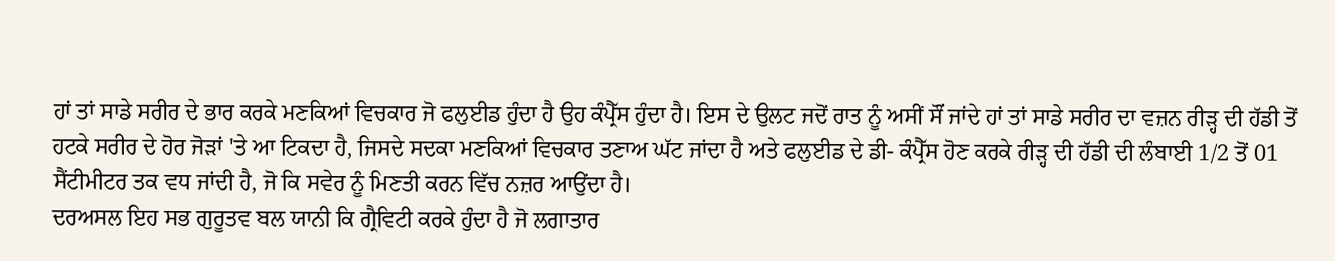ਹਾਂ ਤਾਂ ਸਾਡੇ ਸਰੀਰ ਦੇ ਭਾਰ ਕਰਕੇ ਮਣਕਿਆਂ ਵਿਚਕਾਰ ਜੋ ਫਲੁਈਡ ਹੁੰਦਾ ਹੈ ਉਹ ਕੰਪ੍ਰੈੱਸ ਹੁੰਦਾ ਹੈ। ਇਸ ਦੇ ਉਲਟ ਜਦੋਂ ਰਾਤ ਨੂੰ ਅਸੀਂ ਸੌਂ ਜਾਂਦੇ ਹਾਂ ਤਾਂ ਸਾਡੇ ਸਰੀਰ ਦਾ ਵਜ਼ਨ ਰੀੜ੍ਹ ਦੀ ਹੱਡੀ ਤੋਂ ਹਟਕੇ ਸਰੀਰ ਦੇ ਹੋਰ ਜੋੜਾਂ 'ਤੇ ਆ ਟਿਕਦਾ ਹੈ, ਜਿਸਦੇ ਸਦਕਾ ਮਣਕਿਆਂ ਵਿਚਕਾਰ ਤਣਾਅ ਘੱਟ ਜਾਂਦਾ ਹੈ ਅਤੇ ਫਲੁਈਡ ਦੇ ਡੀ- ਕੰਪ੍ਰੈੱਸ ਹੋਣ ਕਰਕੇ ਰੀੜ੍ਹ ਦੀ ਹੱਡੀ ਦੀ ਲੰਬਾਈ 1/2 ਤੋਂ 01 ਸੈਂਟੀਮੀਟਰ ਤਕ ਵਧ ਜਾਂਦੀ ਹੈ, ਜੋ ਕਿ ਸਵੇਰ ਨੂੰ ਮਿਣਤੀ ਕਰਨ ਵਿੱਚ ਨਜ਼ਰ ਆਉਂਦਾ ਹੈ।
ਦਰਅਸਲ ਇਹ ਸਭ ਗੁਰੂਤਵ ਬਲ ਯਾਨੀ ਕਿ ਗ੍ਰੈਵਿਟੀ ਕਰਕੇ ਹੁੰਦਾ ਹੈ ਜੋ ਲਗਾਤਾਰ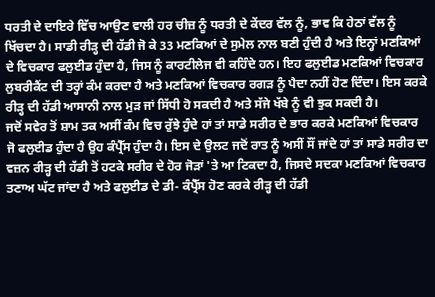ਧਰਤੀ ਦੇ ਦਾਇਰੇ ਵਿੱਚ ਆਉਣ ਵਾਲੀ ਹਰ ਚੀਜ਼ ਨੂੰ ਧਰਤੀ ਦੇ ਕੇਂਦਰ ਵੱਲ ਨੂੰ, ਭਾਵ ਕਿ ਹੇਠਾਂ ਵੱਲ ਨੂੰ ਖਿੱਚਦਾ ਹੈ। ਸਾਡੀ ਰੀੜ੍ਹ ਦੀ ਹੱਡੀ ਜੋ ਕੇ 33 ਮਣਕਿਆਂ ਦੇ ਸੁਮੇਲ ਨਾਲ ਬਣੀ ਹੁੰਦੀ ਹੈ ਅਤੇ ਇਨ੍ਹਾਂ ਮਣਕਿਆਂ ਦੇ ਵਿਚਕਾਰ ਫਲੁਈਡ ਹੁੰਦਾ ਹੈ, ਜਿਸ ਨੂੰ ਕਾਰਟੀਲੇਜ ਵੀ ਕਹਿੰਦੇ ਹਨ। ਇਹ ਫਲੁਈਡ ਮਣਕਿਆਂ ਵਿਚਕਾਰ ਲੁਬਰੀਕੈਂਟ ਦੀ ਤਰ੍ਹਾਂ ਕੰਮ ਕਰਦਾ ਹੈ ਅਤੇ ਮਣਕਿਆਂ ਵਿਚਕਾਰ ਰਗੜ ਨੂੰ ਪੈਦਾ ਨਹੀਂ ਹੋਣ ਦਿੰਦਾ। ਇਸ ਕਰਕੇ ਰੀੜ੍ਹ ਦੀ ਹੱਡੀ ਆਸਾਨੀ ਨਾਲ ਮੁੜ ਜਾਂ ਸਿੱਧੀ ਹੋ ਸਕਦੀ ਹੈ ਅਤੇ ਸੱਜੇ ਖੱਬੇ ਨੂੰ ਵੀ ਝੁਕ ਸਕਦੀ ਹੈ।
ਜਦੋਂ ਸਵੇਰ ਤੋਂ ਸ਼ਾਮ ਤਕ ਅਸੀਂ ਕੰਮ ਵਿਚ ਰੁੱਝੇ ਹੁੰਦੇ ਹਾਂ ਤਾਂ ਸਾਡੇ ਸਰੀਰ ਦੇ ਭਾਰ ਕਰਕੇ ਮਣਕਿਆਂ ਵਿਚਕਾਰ ਜੋ ਫਲੁਈਡ ਹੁੰਦਾ ਹੈ ਉਹ ਕੰਪ੍ਰੈੱਸ ਹੁੰਦਾ ਹੈ। ਇਸ ਦੇ ਉਲਟ ਜਦੋਂ ਰਾਤ ਨੂੰ ਅਸੀਂ ਸੌਂ ਜਾਂਦੇ ਹਾਂ ਤਾਂ ਸਾਡੇ ਸਰੀਰ ਦਾ ਵਜ਼ਨ ਰੀੜ੍ਹ ਦੀ ਹੱਡੀ ਤੋਂ ਹਟਕੇ ਸਰੀਰ ਦੇ ਹੋਰ ਜੋੜਾਂ 'ਤੇ ਆ ਟਿਕਦਾ ਹੈ, ਜਿਸਦੇ ਸਦਕਾ ਮਣਕਿਆਂ ਵਿਚਕਾਰ ਤਣਾਅ ਘੱਟ ਜਾਂਦਾ ਹੈ ਅਤੇ ਫਲੁਈਡ ਦੇ ਡੀ- ਕੰਪ੍ਰੈੱਸ ਹੋਣ ਕਰਕੇ ਰੀੜ੍ਹ ਦੀ ਹੱਡੀ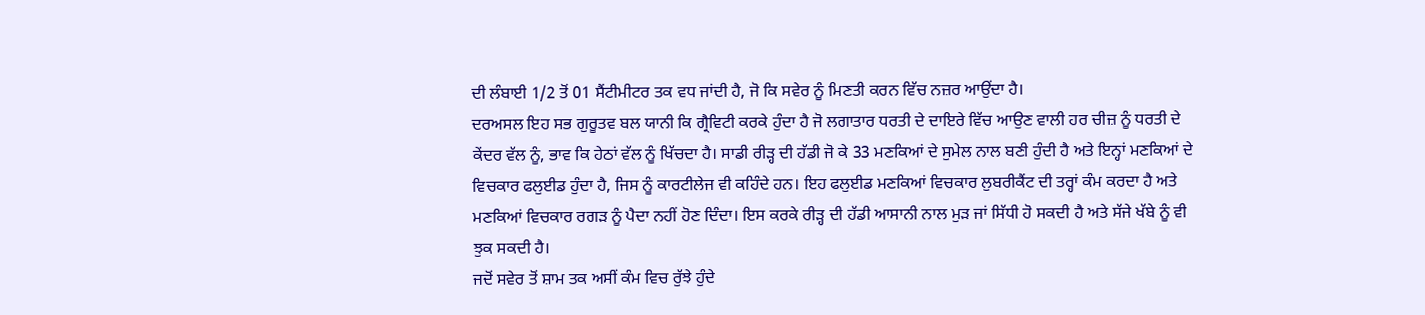ਦੀ ਲੰਬਾਈ 1/2 ਤੋਂ 01 ਸੈਂਟੀਮੀਟਰ ਤਕ ਵਧ ਜਾਂਦੀ ਹੈ, ਜੋ ਕਿ ਸਵੇਰ ਨੂੰ ਮਿਣਤੀ ਕਰਨ ਵਿੱਚ ਨਜ਼ਰ ਆਉਂਦਾ ਹੈ।
ਦਰਅਸਲ ਇਹ ਸਭ ਗੁਰੂਤਵ ਬਲ ਯਾਨੀ ਕਿ ਗ੍ਰੈਵਿਟੀ ਕਰਕੇ ਹੁੰਦਾ ਹੈ ਜੋ ਲਗਾਤਾਰ ਧਰਤੀ ਦੇ ਦਾਇਰੇ ਵਿੱਚ ਆਉਣ ਵਾਲੀ ਹਰ ਚੀਜ਼ ਨੂੰ ਧਰਤੀ ਦੇ ਕੇਂਦਰ ਵੱਲ ਨੂੰ, ਭਾਵ ਕਿ ਹੇਠਾਂ ਵੱਲ ਨੂੰ ਖਿੱਚਦਾ ਹੈ। ਸਾਡੀ ਰੀੜ੍ਹ ਦੀ ਹੱਡੀ ਜੋ ਕੇ 33 ਮਣਕਿਆਂ ਦੇ ਸੁਮੇਲ ਨਾਲ ਬਣੀ ਹੁੰਦੀ ਹੈ ਅਤੇ ਇਨ੍ਹਾਂ ਮਣਕਿਆਂ ਦੇ ਵਿਚਕਾਰ ਫਲੁਈਡ ਹੁੰਦਾ ਹੈ, ਜਿਸ ਨੂੰ ਕਾਰਟੀਲੇਜ ਵੀ ਕਹਿੰਦੇ ਹਨ। ਇਹ ਫਲੁਈਡ ਮਣਕਿਆਂ ਵਿਚਕਾਰ ਲੁਬਰੀਕੈਂਟ ਦੀ ਤਰ੍ਹਾਂ ਕੰਮ ਕਰਦਾ ਹੈ ਅਤੇ ਮਣਕਿਆਂ ਵਿਚਕਾਰ ਰਗੜ ਨੂੰ ਪੈਦਾ ਨਹੀਂ ਹੋਣ ਦਿੰਦਾ। ਇਸ ਕਰਕੇ ਰੀੜ੍ਹ ਦੀ ਹੱਡੀ ਆਸਾਨੀ ਨਾਲ ਮੁੜ ਜਾਂ ਸਿੱਧੀ ਹੋ ਸਕਦੀ ਹੈ ਅਤੇ ਸੱਜੇ ਖੱਬੇ ਨੂੰ ਵੀ ਝੁਕ ਸਕਦੀ ਹੈ।
ਜਦੋਂ ਸਵੇਰ ਤੋਂ ਸ਼ਾਮ ਤਕ ਅਸੀਂ ਕੰਮ ਵਿਚ ਰੁੱਝੇ ਹੁੰਦੇ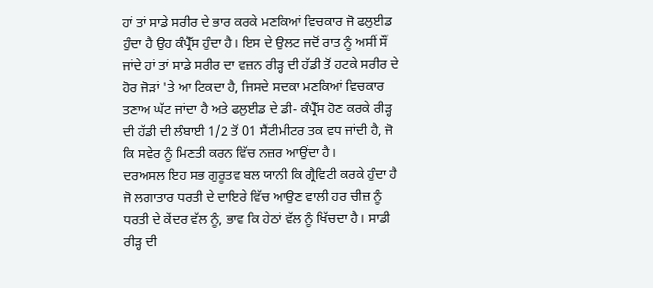ਹਾਂ ਤਾਂ ਸਾਡੇ ਸਰੀਰ ਦੇ ਭਾਰ ਕਰਕੇ ਮਣਕਿਆਂ ਵਿਚਕਾਰ ਜੋ ਫਲੁਈਡ ਹੁੰਦਾ ਹੈ ਉਹ ਕੰਪ੍ਰੈੱਸ ਹੁੰਦਾ ਹੈ। ਇਸ ਦੇ ਉਲਟ ਜਦੋਂ ਰਾਤ ਨੂੰ ਅਸੀਂ ਸੌਂ ਜਾਂਦੇ ਹਾਂ ਤਾਂ ਸਾਡੇ ਸਰੀਰ ਦਾ ਵਜ਼ਨ ਰੀੜ੍ਹ ਦੀ ਹੱਡੀ ਤੋਂ ਹਟਕੇ ਸਰੀਰ ਦੇ ਹੋਰ ਜੋੜਾਂ 'ਤੇ ਆ ਟਿਕਦਾ ਹੈ, ਜਿਸਦੇ ਸਦਕਾ ਮਣਕਿਆਂ ਵਿਚਕਾਰ ਤਣਾਅ ਘੱਟ ਜਾਂਦਾ ਹੈ ਅਤੇ ਫਲੁਈਡ ਦੇ ਡੀ- ਕੰਪ੍ਰੈੱਸ ਹੋਣ ਕਰਕੇ ਰੀੜ੍ਹ ਦੀ ਹੱਡੀ ਦੀ ਲੰਬਾਈ 1/2 ਤੋਂ 01 ਸੈਂਟੀਮੀਟਰ ਤਕ ਵਧ ਜਾਂਦੀ ਹੈ, ਜੋ ਕਿ ਸਵੇਰ ਨੂੰ ਮਿਣਤੀ ਕਰਨ ਵਿੱਚ ਨਜ਼ਰ ਆਉਂਦਾ ਹੈ।
ਦਰਅਸਲ ਇਹ ਸਭ ਗੁਰੂਤਵ ਬਲ ਯਾਨੀ ਕਿ ਗ੍ਰੈਵਿਟੀ ਕਰਕੇ ਹੁੰਦਾ ਹੈ ਜੋ ਲਗਾਤਾਰ ਧਰਤੀ ਦੇ ਦਾਇਰੇ ਵਿੱਚ ਆਉਣ ਵਾਲੀ ਹਰ ਚੀਜ਼ ਨੂੰ ਧਰਤੀ ਦੇ ਕੇਂਦਰ ਵੱਲ ਨੂੰ, ਭਾਵ ਕਿ ਹੇਠਾਂ ਵੱਲ ਨੂੰ ਖਿੱਚਦਾ ਹੈ। ਸਾਡੀ ਰੀੜ੍ਹ ਦੀ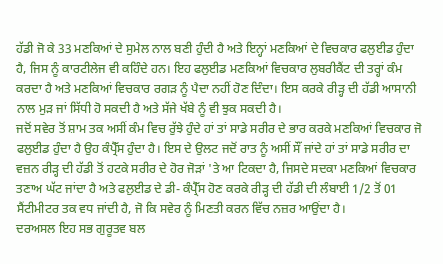ਹੱਡੀ ਜੋ ਕੇ 33 ਮਣਕਿਆਂ ਦੇ ਸੁਮੇਲ ਨਾਲ ਬਣੀ ਹੁੰਦੀ ਹੈ ਅਤੇ ਇਨ੍ਹਾਂ ਮਣਕਿਆਂ ਦੇ ਵਿਚਕਾਰ ਫਲੁਈਡ ਹੁੰਦਾ ਹੈ, ਜਿਸ ਨੂੰ ਕਾਰਟੀਲੇਜ ਵੀ ਕਹਿੰਦੇ ਹਨ। ਇਹ ਫਲੁਈਡ ਮਣਕਿਆਂ ਵਿਚਕਾਰ ਲੁਬਰੀਕੈਂਟ ਦੀ ਤਰ੍ਹਾਂ ਕੰਮ ਕਰਦਾ ਹੈ ਅਤੇ ਮਣਕਿਆਂ ਵਿਚਕਾਰ ਰਗੜ ਨੂੰ ਪੈਦਾ ਨਹੀਂ ਹੋਣ ਦਿੰਦਾ। ਇਸ ਕਰਕੇ ਰੀੜ੍ਹ ਦੀ ਹੱਡੀ ਆਸਾਨੀ ਨਾਲ ਮੁੜ ਜਾਂ ਸਿੱਧੀ ਹੋ ਸਕਦੀ ਹੈ ਅਤੇ ਸੱਜੇ ਖੱਬੇ ਨੂੰ ਵੀ ਝੁਕ ਸਕਦੀ ਹੈ।
ਜਦੋਂ ਸਵੇਰ ਤੋਂ ਸ਼ਾਮ ਤਕ ਅਸੀਂ ਕੰਮ ਵਿਚ ਰੁੱਝੇ ਹੁੰਦੇ ਹਾਂ ਤਾਂ ਸਾਡੇ ਸਰੀਰ ਦੇ ਭਾਰ ਕਰਕੇ ਮਣਕਿਆਂ ਵਿਚਕਾਰ ਜੋ ਫਲੁਈਡ ਹੁੰਦਾ ਹੈ ਉਹ ਕੰਪ੍ਰੈੱਸ ਹੁੰਦਾ ਹੈ। ਇਸ ਦੇ ਉਲਟ ਜਦੋਂ ਰਾਤ ਨੂੰ ਅਸੀਂ ਸੌਂ ਜਾਂਦੇ ਹਾਂ ਤਾਂ ਸਾਡੇ ਸਰੀਰ ਦਾ ਵਜ਼ਨ ਰੀੜ੍ਹ ਦੀ ਹੱਡੀ ਤੋਂ ਹਟਕੇ ਸਰੀਰ ਦੇ ਹੋਰ ਜੋੜਾਂ 'ਤੇ ਆ ਟਿਕਦਾ ਹੈ, ਜਿਸਦੇ ਸਦਕਾ ਮਣਕਿਆਂ ਵਿਚਕਾਰ ਤਣਾਅ ਘੱਟ ਜਾਂਦਾ ਹੈ ਅਤੇ ਫਲੁਈਡ ਦੇ ਡੀ- ਕੰਪ੍ਰੈੱਸ ਹੋਣ ਕਰਕੇ ਰੀੜ੍ਹ ਦੀ ਹੱਡੀ ਦੀ ਲੰਬਾਈ 1/2 ਤੋਂ 01 ਸੈਂਟੀਮੀਟਰ ਤਕ ਵਧ ਜਾਂਦੀ ਹੈ, ਜੋ ਕਿ ਸਵੇਰ ਨੂੰ ਮਿਣਤੀ ਕਰਨ ਵਿੱਚ ਨਜ਼ਰ ਆਉਂਦਾ ਹੈ।
ਦਰਅਸਲ ਇਹ ਸਭ ਗੁਰੂਤਵ ਬਲ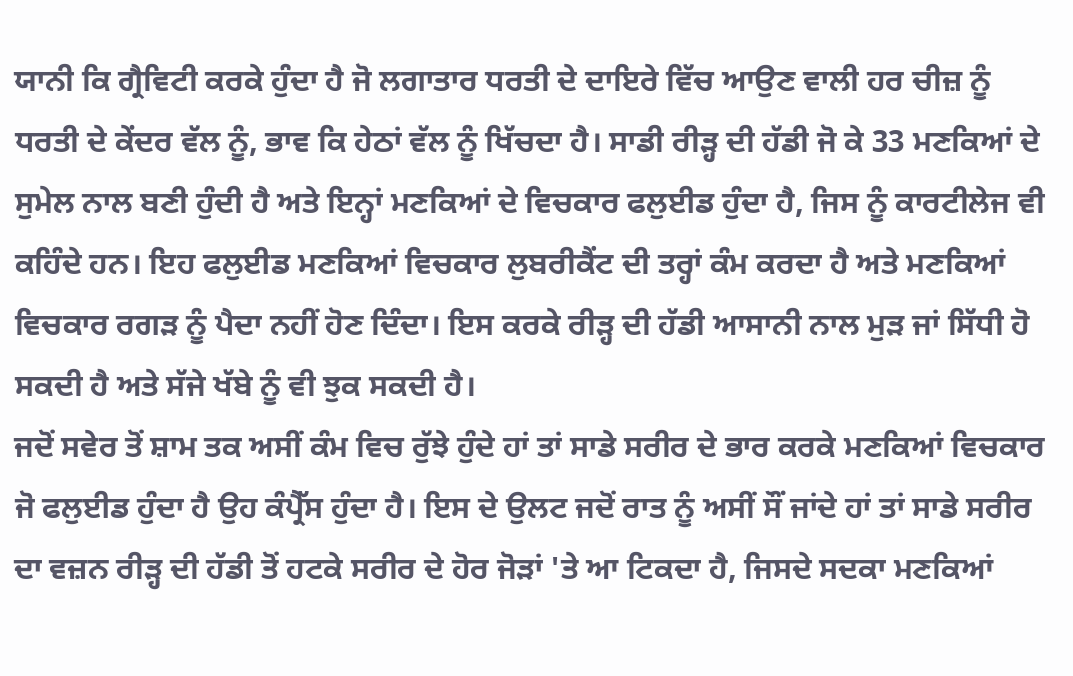ਯਾਨੀ ਕਿ ਗ੍ਰੈਵਿਟੀ ਕਰਕੇ ਹੁੰਦਾ ਹੈ ਜੋ ਲਗਾਤਾਰ ਧਰਤੀ ਦੇ ਦਾਇਰੇ ਵਿੱਚ ਆਉਣ ਵਾਲੀ ਹਰ ਚੀਜ਼ ਨੂੰ ਧਰਤੀ ਦੇ ਕੇਂਦਰ ਵੱਲ ਨੂੰ, ਭਾਵ ਕਿ ਹੇਠਾਂ ਵੱਲ ਨੂੰ ਖਿੱਚਦਾ ਹੈ। ਸਾਡੀ ਰੀੜ੍ਹ ਦੀ ਹੱਡੀ ਜੋ ਕੇ 33 ਮਣਕਿਆਂ ਦੇ ਸੁਮੇਲ ਨਾਲ ਬਣੀ ਹੁੰਦੀ ਹੈ ਅਤੇ ਇਨ੍ਹਾਂ ਮਣਕਿਆਂ ਦੇ ਵਿਚਕਾਰ ਫਲੁਈਡ ਹੁੰਦਾ ਹੈ, ਜਿਸ ਨੂੰ ਕਾਰਟੀਲੇਜ ਵੀ ਕਹਿੰਦੇ ਹਨ। ਇਹ ਫਲੁਈਡ ਮਣਕਿਆਂ ਵਿਚਕਾਰ ਲੁਬਰੀਕੈਂਟ ਦੀ ਤਰ੍ਹਾਂ ਕੰਮ ਕਰਦਾ ਹੈ ਅਤੇ ਮਣਕਿਆਂ ਵਿਚਕਾਰ ਰਗੜ ਨੂੰ ਪੈਦਾ ਨਹੀਂ ਹੋਣ ਦਿੰਦਾ। ਇਸ ਕਰਕੇ ਰੀੜ੍ਹ ਦੀ ਹੱਡੀ ਆਸਾਨੀ ਨਾਲ ਮੁੜ ਜਾਂ ਸਿੱਧੀ ਹੋ ਸਕਦੀ ਹੈ ਅਤੇ ਸੱਜੇ ਖੱਬੇ ਨੂੰ ਵੀ ਝੁਕ ਸਕਦੀ ਹੈ।
ਜਦੋਂ ਸਵੇਰ ਤੋਂ ਸ਼ਾਮ ਤਕ ਅਸੀਂ ਕੰਮ ਵਿਚ ਰੁੱਝੇ ਹੁੰਦੇ ਹਾਂ ਤਾਂ ਸਾਡੇ ਸਰੀਰ ਦੇ ਭਾਰ ਕਰਕੇ ਮਣਕਿਆਂ ਵਿਚਕਾਰ ਜੋ ਫਲੁਈਡ ਹੁੰਦਾ ਹੈ ਉਹ ਕੰਪ੍ਰੈੱਸ ਹੁੰਦਾ ਹੈ। ਇਸ ਦੇ ਉਲਟ ਜਦੋਂ ਰਾਤ ਨੂੰ ਅਸੀਂ ਸੌਂ ਜਾਂਦੇ ਹਾਂ ਤਾਂ ਸਾਡੇ ਸਰੀਰ ਦਾ ਵਜ਼ਨ ਰੀੜ੍ਹ ਦੀ ਹੱਡੀ ਤੋਂ ਹਟਕੇ ਸਰੀਰ ਦੇ ਹੋਰ ਜੋੜਾਂ 'ਤੇ ਆ ਟਿਕਦਾ ਹੈ, ਜਿਸਦੇ ਸਦਕਾ ਮਣਕਿਆਂ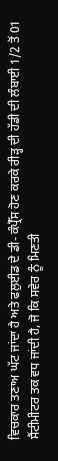ਵਿਚਕਾਰ ਤਣਾਅ ਘੱਟ ਜਾਂਦਾ ਹੈ ਅਤੇ ਫਲੁਈਡ ਦੇ ਡੀ- ਕੰਪ੍ਰੈੱਸ ਹੋਣ ਕਰਕੇ ਰੀੜ੍ਹ ਦੀ ਹੱਡੀ ਦੀ ਲੰਬਾਈ 1/2 ਤੋਂ 01 ਸੈਂਟੀਮੀਟਰ ਤਕ ਵਧ ਜਾਂਦੀ ਹੈ, ਜੋ ਕਿ ਸਵੇਰ ਨੂੰ ਮਿਣਤੀ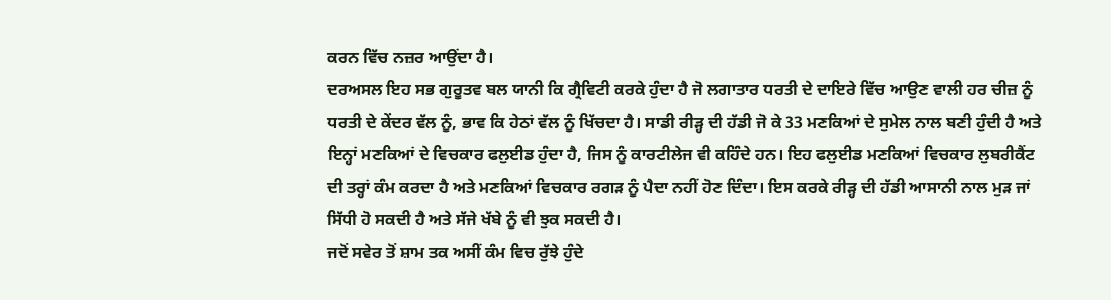ਕਰਨ ਵਿੱਚ ਨਜ਼ਰ ਆਉਂਦਾ ਹੈ।
ਦਰਅਸਲ ਇਹ ਸਭ ਗੁਰੂਤਵ ਬਲ ਯਾਨੀ ਕਿ ਗ੍ਰੈਵਿਟੀ ਕਰਕੇ ਹੁੰਦਾ ਹੈ ਜੋ ਲਗਾਤਾਰ ਧਰਤੀ ਦੇ ਦਾਇਰੇ ਵਿੱਚ ਆਉਣ ਵਾਲੀ ਹਰ ਚੀਜ਼ ਨੂੰ ਧਰਤੀ ਦੇ ਕੇਂਦਰ ਵੱਲ ਨੂੰ, ਭਾਵ ਕਿ ਹੇਠਾਂ ਵੱਲ ਨੂੰ ਖਿੱਚਦਾ ਹੈ। ਸਾਡੀ ਰੀੜ੍ਹ ਦੀ ਹੱਡੀ ਜੋ ਕੇ 33 ਮਣਕਿਆਂ ਦੇ ਸੁਮੇਲ ਨਾਲ ਬਣੀ ਹੁੰਦੀ ਹੈ ਅਤੇ ਇਨ੍ਹਾਂ ਮਣਕਿਆਂ ਦੇ ਵਿਚਕਾਰ ਫਲੁਈਡ ਹੁੰਦਾ ਹੈ, ਜਿਸ ਨੂੰ ਕਾਰਟੀਲੇਜ ਵੀ ਕਹਿੰਦੇ ਹਨ। ਇਹ ਫਲੁਈਡ ਮਣਕਿਆਂ ਵਿਚਕਾਰ ਲੁਬਰੀਕੈਂਟ ਦੀ ਤਰ੍ਹਾਂ ਕੰਮ ਕਰਦਾ ਹੈ ਅਤੇ ਮਣਕਿਆਂ ਵਿਚਕਾਰ ਰਗੜ ਨੂੰ ਪੈਦਾ ਨਹੀਂ ਹੋਣ ਦਿੰਦਾ। ਇਸ ਕਰਕੇ ਰੀੜ੍ਹ ਦੀ ਹੱਡੀ ਆਸਾਨੀ ਨਾਲ ਮੁੜ ਜਾਂ ਸਿੱਧੀ ਹੋ ਸਕਦੀ ਹੈ ਅਤੇ ਸੱਜੇ ਖੱਬੇ ਨੂੰ ਵੀ ਝੁਕ ਸਕਦੀ ਹੈ।
ਜਦੋਂ ਸਵੇਰ ਤੋਂ ਸ਼ਾਮ ਤਕ ਅਸੀਂ ਕੰਮ ਵਿਚ ਰੁੱਝੇ ਹੁੰਦੇ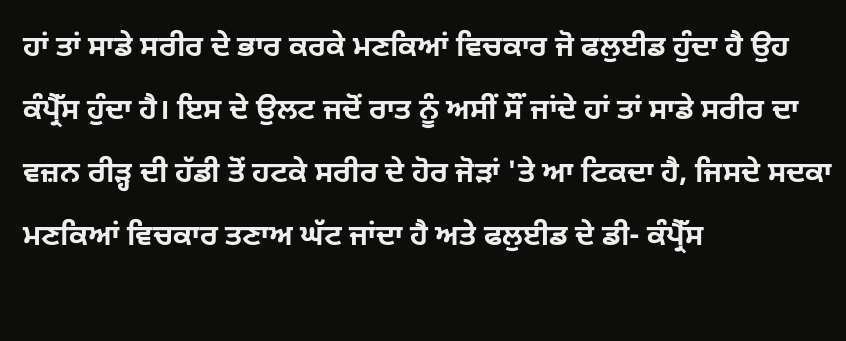ਹਾਂ ਤਾਂ ਸਾਡੇ ਸਰੀਰ ਦੇ ਭਾਰ ਕਰਕੇ ਮਣਕਿਆਂ ਵਿਚਕਾਰ ਜੋ ਫਲੁਈਡ ਹੁੰਦਾ ਹੈ ਉਹ ਕੰਪ੍ਰੈੱਸ ਹੁੰਦਾ ਹੈ। ਇਸ ਦੇ ਉਲਟ ਜਦੋਂ ਰਾਤ ਨੂੰ ਅਸੀਂ ਸੌਂ ਜਾਂਦੇ ਹਾਂ ਤਾਂ ਸਾਡੇ ਸਰੀਰ ਦਾ ਵਜ਼ਨ ਰੀੜ੍ਹ ਦੀ ਹੱਡੀ ਤੋਂ ਹਟਕੇ ਸਰੀਰ ਦੇ ਹੋਰ ਜੋੜਾਂ 'ਤੇ ਆ ਟਿਕਦਾ ਹੈ, ਜਿਸਦੇ ਸਦਕਾ ਮਣਕਿਆਂ ਵਿਚਕਾਰ ਤਣਾਅ ਘੱਟ ਜਾਂਦਾ ਹੈ ਅਤੇ ਫਲੁਈਡ ਦੇ ਡੀ- ਕੰਪ੍ਰੈੱਸ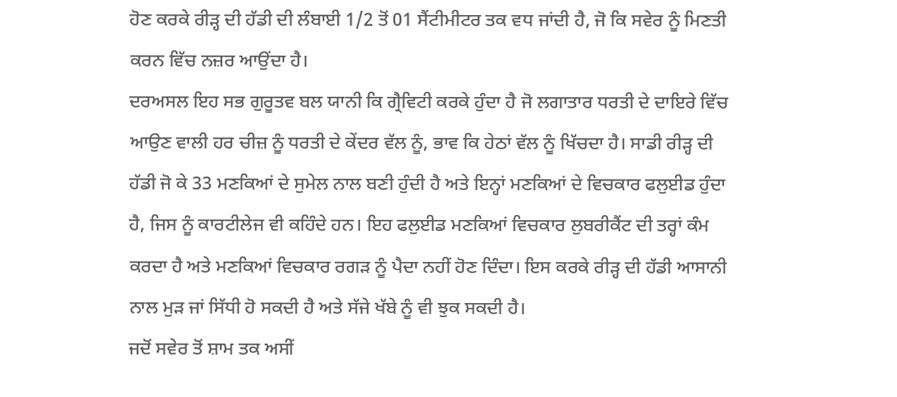ਹੋਣ ਕਰਕੇ ਰੀੜ੍ਹ ਦੀ ਹੱਡੀ ਦੀ ਲੰਬਾਈ 1/2 ਤੋਂ 01 ਸੈਂਟੀਮੀਟਰ ਤਕ ਵਧ ਜਾਂਦੀ ਹੈ, ਜੋ ਕਿ ਸਵੇਰ ਨੂੰ ਮਿਣਤੀ ਕਰਨ ਵਿੱਚ ਨਜ਼ਰ ਆਉਂਦਾ ਹੈ।
ਦਰਅਸਲ ਇਹ ਸਭ ਗੁਰੂਤਵ ਬਲ ਯਾਨੀ ਕਿ ਗ੍ਰੈਵਿਟੀ ਕਰਕੇ ਹੁੰਦਾ ਹੈ ਜੋ ਲਗਾਤਾਰ ਧਰਤੀ ਦੇ ਦਾਇਰੇ ਵਿੱਚ ਆਉਣ ਵਾਲੀ ਹਰ ਚੀਜ਼ ਨੂੰ ਧਰਤੀ ਦੇ ਕੇਂਦਰ ਵੱਲ ਨੂੰ, ਭਾਵ ਕਿ ਹੇਠਾਂ ਵੱਲ ਨੂੰ ਖਿੱਚਦਾ ਹੈ। ਸਾਡੀ ਰੀੜ੍ਹ ਦੀ ਹੱਡੀ ਜੋ ਕੇ 33 ਮਣਕਿਆਂ ਦੇ ਸੁਮੇਲ ਨਾਲ ਬਣੀ ਹੁੰਦੀ ਹੈ ਅਤੇ ਇਨ੍ਹਾਂ ਮਣਕਿਆਂ ਦੇ ਵਿਚਕਾਰ ਫਲੁਈਡ ਹੁੰਦਾ ਹੈ, ਜਿਸ ਨੂੰ ਕਾਰਟੀਲੇਜ ਵੀ ਕਹਿੰਦੇ ਹਨ। ਇਹ ਫਲੁਈਡ ਮਣਕਿਆਂ ਵਿਚਕਾਰ ਲੁਬਰੀਕੈਂਟ ਦੀ ਤਰ੍ਹਾਂ ਕੰਮ ਕਰਦਾ ਹੈ ਅਤੇ ਮਣਕਿਆਂ ਵਿਚਕਾਰ ਰਗੜ ਨੂੰ ਪੈਦਾ ਨਹੀਂ ਹੋਣ ਦਿੰਦਾ। ਇਸ ਕਰਕੇ ਰੀੜ੍ਹ ਦੀ ਹੱਡੀ ਆਸਾਨੀ ਨਾਲ ਮੁੜ ਜਾਂ ਸਿੱਧੀ ਹੋ ਸਕਦੀ ਹੈ ਅਤੇ ਸੱਜੇ ਖੱਬੇ ਨੂੰ ਵੀ ਝੁਕ ਸਕਦੀ ਹੈ।
ਜਦੋਂ ਸਵੇਰ ਤੋਂ ਸ਼ਾਮ ਤਕ ਅਸੀਂ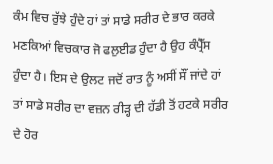ਕੰਮ ਵਿਚ ਰੁੱਝੇ ਹੁੰਦੇ ਹਾਂ ਤਾਂ ਸਾਡੇ ਸਰੀਰ ਦੇ ਭਾਰ ਕਰਕੇ ਮਣਕਿਆਂ ਵਿਚਕਾਰ ਜੋ ਫਲੁਈਡ ਹੁੰਦਾ ਹੈ ਉਹ ਕੰਪ੍ਰੈੱਸ ਹੁੰਦਾ ਹੈ। ਇਸ ਦੇ ਉਲਟ ਜਦੋਂ ਰਾਤ ਨੂੰ ਅਸੀਂ ਸੌਂ ਜਾਂਦੇ ਹਾਂ ਤਾਂ ਸਾਡੇ ਸਰੀਰ ਦਾ ਵਜ਼ਨ ਰੀੜ੍ਹ ਦੀ ਹੱਡੀ ਤੋਂ ਹਟਕੇ ਸਰੀਰ ਦੇ ਹੋਰ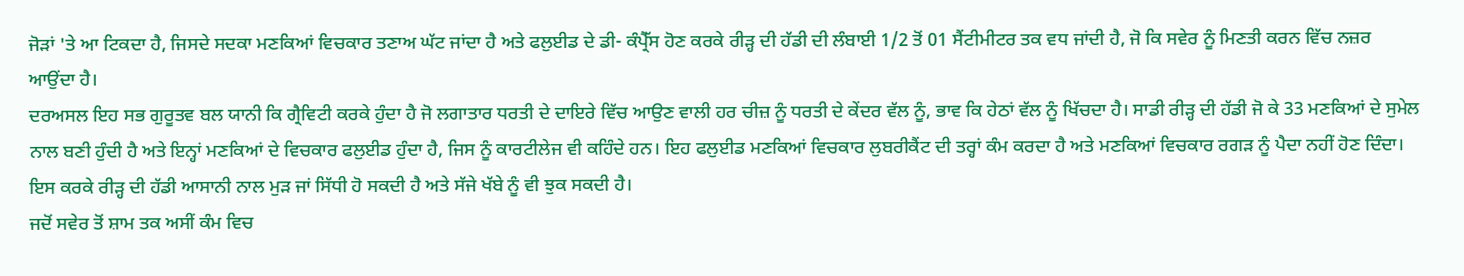ਜੋੜਾਂ 'ਤੇ ਆ ਟਿਕਦਾ ਹੈ, ਜਿਸਦੇ ਸਦਕਾ ਮਣਕਿਆਂ ਵਿਚਕਾਰ ਤਣਾਅ ਘੱਟ ਜਾਂਦਾ ਹੈ ਅਤੇ ਫਲੁਈਡ ਦੇ ਡੀ- ਕੰਪ੍ਰੈੱਸ ਹੋਣ ਕਰਕੇ ਰੀੜ੍ਹ ਦੀ ਹੱਡੀ ਦੀ ਲੰਬਾਈ 1/2 ਤੋਂ 01 ਸੈਂਟੀਮੀਟਰ ਤਕ ਵਧ ਜਾਂਦੀ ਹੈ, ਜੋ ਕਿ ਸਵੇਰ ਨੂੰ ਮਿਣਤੀ ਕਰਨ ਵਿੱਚ ਨਜ਼ਰ ਆਉਂਦਾ ਹੈ।
ਦਰਅਸਲ ਇਹ ਸਭ ਗੁਰੂਤਵ ਬਲ ਯਾਨੀ ਕਿ ਗ੍ਰੈਵਿਟੀ ਕਰਕੇ ਹੁੰਦਾ ਹੈ ਜੋ ਲਗਾਤਾਰ ਧਰਤੀ ਦੇ ਦਾਇਰੇ ਵਿੱਚ ਆਉਣ ਵਾਲੀ ਹਰ ਚੀਜ਼ ਨੂੰ ਧਰਤੀ ਦੇ ਕੇਂਦਰ ਵੱਲ ਨੂੰ, ਭਾਵ ਕਿ ਹੇਠਾਂ ਵੱਲ ਨੂੰ ਖਿੱਚਦਾ ਹੈ। ਸਾਡੀ ਰੀੜ੍ਹ ਦੀ ਹੱਡੀ ਜੋ ਕੇ 33 ਮਣਕਿਆਂ ਦੇ ਸੁਮੇਲ ਨਾਲ ਬਣੀ ਹੁੰਦੀ ਹੈ ਅਤੇ ਇਨ੍ਹਾਂ ਮਣਕਿਆਂ ਦੇ ਵਿਚਕਾਰ ਫਲੁਈਡ ਹੁੰਦਾ ਹੈ, ਜਿਸ ਨੂੰ ਕਾਰਟੀਲੇਜ ਵੀ ਕਹਿੰਦੇ ਹਨ। ਇਹ ਫਲੁਈਡ ਮਣਕਿਆਂ ਵਿਚਕਾਰ ਲੁਬਰੀਕੈਂਟ ਦੀ ਤਰ੍ਹਾਂ ਕੰਮ ਕਰਦਾ ਹੈ ਅਤੇ ਮਣਕਿਆਂ ਵਿਚਕਾਰ ਰਗੜ ਨੂੰ ਪੈਦਾ ਨਹੀਂ ਹੋਣ ਦਿੰਦਾ। ਇਸ ਕਰਕੇ ਰੀੜ੍ਹ ਦੀ ਹੱਡੀ ਆਸਾਨੀ ਨਾਲ ਮੁੜ ਜਾਂ ਸਿੱਧੀ ਹੋ ਸਕਦੀ ਹੈ ਅਤੇ ਸੱਜੇ ਖੱਬੇ ਨੂੰ ਵੀ ਝੁਕ ਸਕਦੀ ਹੈ।
ਜਦੋਂ ਸਵੇਰ ਤੋਂ ਸ਼ਾਮ ਤਕ ਅਸੀਂ ਕੰਮ ਵਿਚ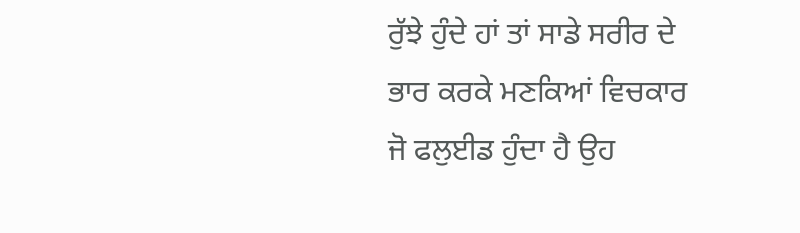ਰੁੱਝੇ ਹੁੰਦੇ ਹਾਂ ਤਾਂ ਸਾਡੇ ਸਰੀਰ ਦੇ ਭਾਰ ਕਰਕੇ ਮਣਕਿਆਂ ਵਿਚਕਾਰ ਜੋ ਫਲੁਈਡ ਹੁੰਦਾ ਹੈ ਉਹ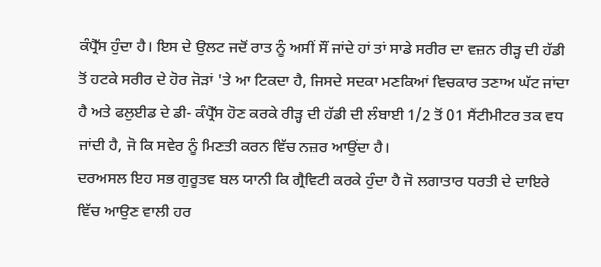ਕੰਪ੍ਰੈੱਸ ਹੁੰਦਾ ਹੈ। ਇਸ ਦੇ ਉਲਟ ਜਦੋਂ ਰਾਤ ਨੂੰ ਅਸੀਂ ਸੌਂ ਜਾਂਦੇ ਹਾਂ ਤਾਂ ਸਾਡੇ ਸਰੀਰ ਦਾ ਵਜ਼ਨ ਰੀੜ੍ਹ ਦੀ ਹੱਡੀ ਤੋਂ ਹਟਕੇ ਸਰੀਰ ਦੇ ਹੋਰ ਜੋੜਾਂ 'ਤੇ ਆ ਟਿਕਦਾ ਹੈ, ਜਿਸਦੇ ਸਦਕਾ ਮਣਕਿਆਂ ਵਿਚਕਾਰ ਤਣਾਅ ਘੱਟ ਜਾਂਦਾ ਹੈ ਅਤੇ ਫਲੁਈਡ ਦੇ ਡੀ- ਕੰਪ੍ਰੈੱਸ ਹੋਣ ਕਰਕੇ ਰੀੜ੍ਹ ਦੀ ਹੱਡੀ ਦੀ ਲੰਬਾਈ 1/2 ਤੋਂ 01 ਸੈਂਟੀਮੀਟਰ ਤਕ ਵਧ ਜਾਂਦੀ ਹੈ, ਜੋ ਕਿ ਸਵੇਰ ਨੂੰ ਮਿਣਤੀ ਕਰਨ ਵਿੱਚ ਨਜ਼ਰ ਆਉਂਦਾ ਹੈ।
ਦਰਅਸਲ ਇਹ ਸਭ ਗੁਰੂਤਵ ਬਲ ਯਾਨੀ ਕਿ ਗ੍ਰੈਵਿਟੀ ਕਰਕੇ ਹੁੰਦਾ ਹੈ ਜੋ ਲਗਾਤਾਰ ਧਰਤੀ ਦੇ ਦਾਇਰੇ ਵਿੱਚ ਆਉਣ ਵਾਲੀ ਹਰ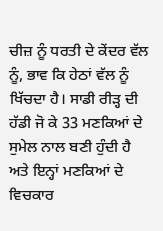ਚੀਜ਼ ਨੂੰ ਧਰਤੀ ਦੇ ਕੇਂਦਰ ਵੱਲ ਨੂੰ, ਭਾਵ ਕਿ ਹੇਠਾਂ ਵੱਲ ਨੂੰ ਖਿੱਚਦਾ ਹੈ। ਸਾਡੀ ਰੀੜ੍ਹ ਦੀ ਹੱਡੀ ਜੋ ਕੇ 33 ਮਣਕਿਆਂ ਦੇ ਸੁਮੇਲ ਨਾਲ ਬਣੀ ਹੁੰਦੀ ਹੈ ਅਤੇ ਇਨ੍ਹਾਂ ਮਣਕਿਆਂ ਦੇ ਵਿਚਕਾਰ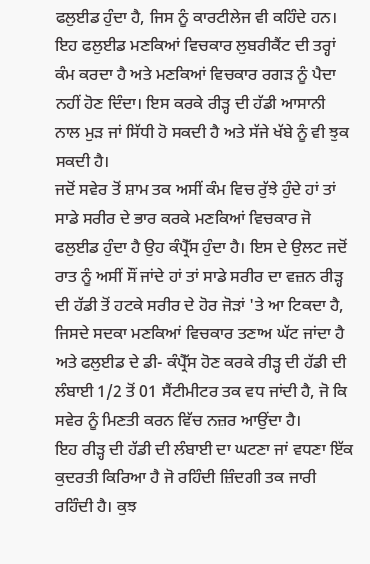ਫਲੁਈਡ ਹੁੰਦਾ ਹੈ, ਜਿਸ ਨੂੰ ਕਾਰਟੀਲੇਜ ਵੀ ਕਹਿੰਦੇ ਹਨ। ਇਹ ਫਲੁਈਡ ਮਣਕਿਆਂ ਵਿਚਕਾਰ ਲੁਬਰੀਕੈਂਟ ਦੀ ਤਰ੍ਹਾਂ ਕੰਮ ਕਰਦਾ ਹੈ ਅਤੇ ਮਣਕਿਆਂ ਵਿਚਕਾਰ ਰਗੜ ਨੂੰ ਪੈਦਾ ਨਹੀਂ ਹੋਣ ਦਿੰਦਾ। ਇਸ ਕਰਕੇ ਰੀੜ੍ਹ ਦੀ ਹੱਡੀ ਆਸਾਨੀ ਨਾਲ ਮੁੜ ਜਾਂ ਸਿੱਧੀ ਹੋ ਸਕਦੀ ਹੈ ਅਤੇ ਸੱਜੇ ਖੱਬੇ ਨੂੰ ਵੀ ਝੁਕ ਸਕਦੀ ਹੈ।
ਜਦੋਂ ਸਵੇਰ ਤੋਂ ਸ਼ਾਮ ਤਕ ਅਸੀਂ ਕੰਮ ਵਿਚ ਰੁੱਝੇ ਹੁੰਦੇ ਹਾਂ ਤਾਂ ਸਾਡੇ ਸਰੀਰ ਦੇ ਭਾਰ ਕਰਕੇ ਮਣਕਿਆਂ ਵਿਚਕਾਰ ਜੋ ਫਲੁਈਡ ਹੁੰਦਾ ਹੈ ਉਹ ਕੰਪ੍ਰੈੱਸ ਹੁੰਦਾ ਹੈ। ਇਸ ਦੇ ਉਲਟ ਜਦੋਂ ਰਾਤ ਨੂੰ ਅਸੀਂ ਸੌਂ ਜਾਂਦੇ ਹਾਂ ਤਾਂ ਸਾਡੇ ਸਰੀਰ ਦਾ ਵਜ਼ਨ ਰੀੜ੍ਹ ਦੀ ਹੱਡੀ ਤੋਂ ਹਟਕੇ ਸਰੀਰ ਦੇ ਹੋਰ ਜੋੜਾਂ 'ਤੇ ਆ ਟਿਕਦਾ ਹੈ, ਜਿਸਦੇ ਸਦਕਾ ਮਣਕਿਆਂ ਵਿਚਕਾਰ ਤਣਾਅ ਘੱਟ ਜਾਂਦਾ ਹੈ ਅਤੇ ਫਲੁਈਡ ਦੇ ਡੀ- ਕੰਪ੍ਰੈੱਸ ਹੋਣ ਕਰਕੇ ਰੀੜ੍ਹ ਦੀ ਹੱਡੀ ਦੀ ਲੰਬਾਈ 1/2 ਤੋਂ 01 ਸੈਂਟੀਮੀਟਰ ਤਕ ਵਧ ਜਾਂਦੀ ਹੈ, ਜੋ ਕਿ ਸਵੇਰ ਨੂੰ ਮਿਣਤੀ ਕਰਨ ਵਿੱਚ ਨਜ਼ਰ ਆਉਂਦਾ ਹੈ।
ਇਹ ਰੀੜ੍ਹ ਦੀ ਹੱਡੀ ਦੀ ਲੰਬਾਈ ਦਾ ਘਟਣਾ ਜਾਂ ਵਧਣਾ ਇੱਕ ਕੁਦਰਤੀ ਕਿਰਿਆ ਹੈ ਜੋ ਰਹਿੰਦੀ ਜ਼ਿੰਦਗੀ ਤਕ ਜਾਰੀ ਰਹਿੰਦੀ ਹੈ। ਕੁਝ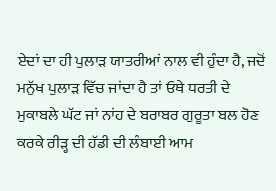ਏਦਾਂ ਦਾ ਹੀ ਪੁਲਾੜ ਯਾਤਰੀਆਂ ਨਾਲ ਵੀ ਹੁੰਦਾ ਹੈ, ਜਦੋਂ ਮਨੁੱਖ ਪੁਲਾੜ ਵਿੱਚ ਜਾਂਦਾ ਹੈ ਤਾਂ ਓਥੇ ਧਰਤੀ ਦੇ ਮੁਕਾਬਲੇ ਘੱਟ ਜਾਂ ਨਾਂਹ ਦੇ ਬਰਾਬਰ ਗੁਰੂਤਾ ਬਲ ਹੋਣ ਕਰਕੇ ਰੀੜ੍ਹ ਦੀ ਹੱਡੀ ਦੀ ਲੰਬਾਈ ਆਮ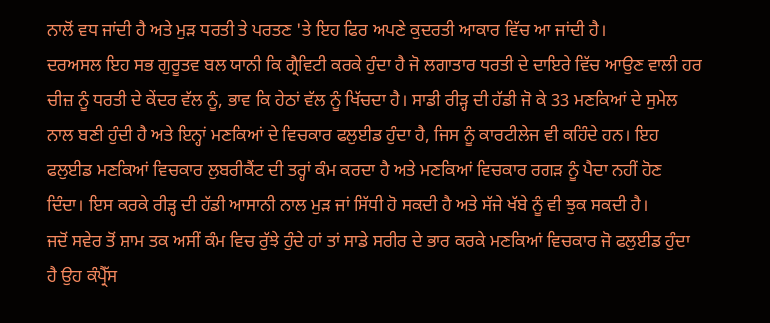ਨਾਲੋਂ ਵਧ ਜਾਂਦੀ ਹੈ ਅਤੇ ਮੁੜ ਧਰਤੀ ਤੇ ਪਰਤਣ 'ਤੇ ਇਹ ਫਿਰ ਅਪਣੇ ਕੁਦਰਤੀ ਆਕਾਰ ਵਿੱਚ ਆ ਜਾਂਦੀ ਹੈ।
ਦਰਅਸਲ ਇਹ ਸਭ ਗੁਰੂਤਵ ਬਲ ਯਾਨੀ ਕਿ ਗ੍ਰੈਵਿਟੀ ਕਰਕੇ ਹੁੰਦਾ ਹੈ ਜੋ ਲਗਾਤਾਰ ਧਰਤੀ ਦੇ ਦਾਇਰੇ ਵਿੱਚ ਆਉਣ ਵਾਲੀ ਹਰ ਚੀਜ਼ ਨੂੰ ਧਰਤੀ ਦੇ ਕੇਂਦਰ ਵੱਲ ਨੂੰ, ਭਾਵ ਕਿ ਹੇਠਾਂ ਵੱਲ ਨੂੰ ਖਿੱਚਦਾ ਹੈ। ਸਾਡੀ ਰੀੜ੍ਹ ਦੀ ਹੱਡੀ ਜੋ ਕੇ 33 ਮਣਕਿਆਂ ਦੇ ਸੁਮੇਲ ਨਾਲ ਬਣੀ ਹੁੰਦੀ ਹੈ ਅਤੇ ਇਨ੍ਹਾਂ ਮਣਕਿਆਂ ਦੇ ਵਿਚਕਾਰ ਫਲੁਈਡ ਹੁੰਦਾ ਹੈ, ਜਿਸ ਨੂੰ ਕਾਰਟੀਲੇਜ ਵੀ ਕਹਿੰਦੇ ਹਨ। ਇਹ ਫਲੁਈਡ ਮਣਕਿਆਂ ਵਿਚਕਾਰ ਲੁਬਰੀਕੈਂਟ ਦੀ ਤਰ੍ਹਾਂ ਕੰਮ ਕਰਦਾ ਹੈ ਅਤੇ ਮਣਕਿਆਂ ਵਿਚਕਾਰ ਰਗੜ ਨੂੰ ਪੈਦਾ ਨਹੀਂ ਹੋਣ ਦਿੰਦਾ। ਇਸ ਕਰਕੇ ਰੀੜ੍ਹ ਦੀ ਹੱਡੀ ਆਸਾਨੀ ਨਾਲ ਮੁੜ ਜਾਂ ਸਿੱਧੀ ਹੋ ਸਕਦੀ ਹੈ ਅਤੇ ਸੱਜੇ ਖੱਬੇ ਨੂੰ ਵੀ ਝੁਕ ਸਕਦੀ ਹੈ।
ਜਦੋਂ ਸਵੇਰ ਤੋਂ ਸ਼ਾਮ ਤਕ ਅਸੀਂ ਕੰਮ ਵਿਚ ਰੁੱਝੇ ਹੁੰਦੇ ਹਾਂ ਤਾਂ ਸਾਡੇ ਸਰੀਰ ਦੇ ਭਾਰ ਕਰਕੇ ਮਣਕਿਆਂ ਵਿਚਕਾਰ ਜੋ ਫਲੁਈਡ ਹੁੰਦਾ ਹੈ ਉਹ ਕੰਪ੍ਰੈੱਸ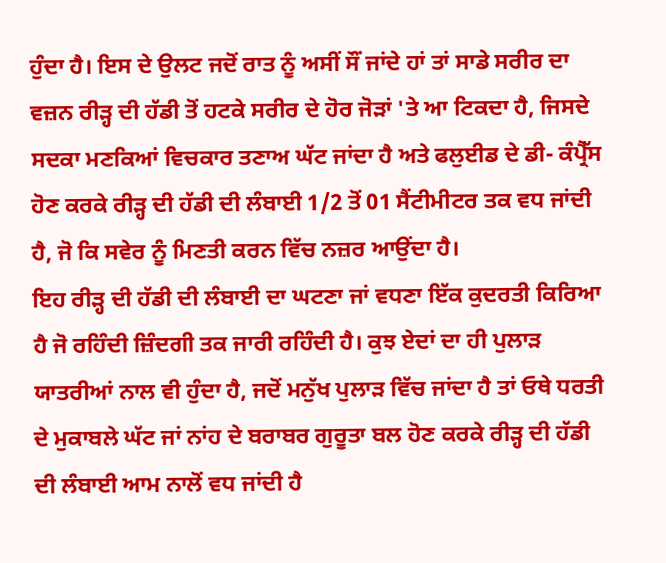ਹੁੰਦਾ ਹੈ। ਇਸ ਦੇ ਉਲਟ ਜਦੋਂ ਰਾਤ ਨੂੰ ਅਸੀਂ ਸੌਂ ਜਾਂਦੇ ਹਾਂ ਤਾਂ ਸਾਡੇ ਸਰੀਰ ਦਾ ਵਜ਼ਨ ਰੀੜ੍ਹ ਦੀ ਹੱਡੀ ਤੋਂ ਹਟਕੇ ਸਰੀਰ ਦੇ ਹੋਰ ਜੋੜਾਂ 'ਤੇ ਆ ਟਿਕਦਾ ਹੈ, ਜਿਸਦੇ ਸਦਕਾ ਮਣਕਿਆਂ ਵਿਚਕਾਰ ਤਣਾਅ ਘੱਟ ਜਾਂਦਾ ਹੈ ਅਤੇ ਫਲੁਈਡ ਦੇ ਡੀ- ਕੰਪ੍ਰੈੱਸ ਹੋਣ ਕਰਕੇ ਰੀੜ੍ਹ ਦੀ ਹੱਡੀ ਦੀ ਲੰਬਾਈ 1/2 ਤੋਂ 01 ਸੈਂਟੀਮੀਟਰ ਤਕ ਵਧ ਜਾਂਦੀ ਹੈ, ਜੋ ਕਿ ਸਵੇਰ ਨੂੰ ਮਿਣਤੀ ਕਰਨ ਵਿੱਚ ਨਜ਼ਰ ਆਉਂਦਾ ਹੈ।
ਇਹ ਰੀੜ੍ਹ ਦੀ ਹੱਡੀ ਦੀ ਲੰਬਾਈ ਦਾ ਘਟਣਾ ਜਾਂ ਵਧਣਾ ਇੱਕ ਕੁਦਰਤੀ ਕਿਰਿਆ ਹੈ ਜੋ ਰਹਿੰਦੀ ਜ਼ਿੰਦਗੀ ਤਕ ਜਾਰੀ ਰਹਿੰਦੀ ਹੈ। ਕੁਝ ਏਦਾਂ ਦਾ ਹੀ ਪੁਲਾੜ ਯਾਤਰੀਆਂ ਨਾਲ ਵੀ ਹੁੰਦਾ ਹੈ, ਜਦੋਂ ਮਨੁੱਖ ਪੁਲਾੜ ਵਿੱਚ ਜਾਂਦਾ ਹੈ ਤਾਂ ਓਥੇ ਧਰਤੀ ਦੇ ਮੁਕਾਬਲੇ ਘੱਟ ਜਾਂ ਨਾਂਹ ਦੇ ਬਰਾਬਰ ਗੁਰੂਤਾ ਬਲ ਹੋਣ ਕਰਕੇ ਰੀੜ੍ਹ ਦੀ ਹੱਡੀ ਦੀ ਲੰਬਾਈ ਆਮ ਨਾਲੋਂ ਵਧ ਜਾਂਦੀ ਹੈ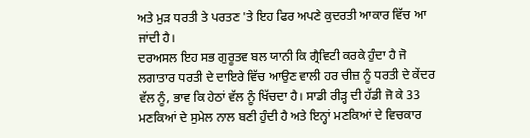ਅਤੇ ਮੁੜ ਧਰਤੀ ਤੇ ਪਰਤਣ 'ਤੇ ਇਹ ਫਿਰ ਅਪਣੇ ਕੁਦਰਤੀ ਆਕਾਰ ਵਿੱਚ ਆ ਜਾਂਦੀ ਹੈ।
ਦਰਅਸਲ ਇਹ ਸਭ ਗੁਰੂਤਵ ਬਲ ਯਾਨੀ ਕਿ ਗ੍ਰੈਵਿਟੀ ਕਰਕੇ ਹੁੰਦਾ ਹੈ ਜੋ ਲਗਾਤਾਰ ਧਰਤੀ ਦੇ ਦਾਇਰੇ ਵਿੱਚ ਆਉਣ ਵਾਲੀ ਹਰ ਚੀਜ਼ ਨੂੰ ਧਰਤੀ ਦੇ ਕੇਂਦਰ ਵੱਲ ਨੂੰ, ਭਾਵ ਕਿ ਹੇਠਾਂ ਵੱਲ ਨੂੰ ਖਿੱਚਦਾ ਹੈ। ਸਾਡੀ ਰੀੜ੍ਹ ਦੀ ਹੱਡੀ ਜੋ ਕੇ 33 ਮਣਕਿਆਂ ਦੇ ਸੁਮੇਲ ਨਾਲ ਬਣੀ ਹੁੰਦੀ ਹੈ ਅਤੇ ਇਨ੍ਹਾਂ ਮਣਕਿਆਂ ਦੇ ਵਿਚਕਾਰ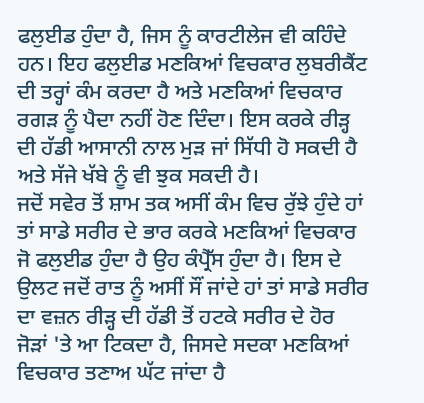ਫਲੁਈਡ ਹੁੰਦਾ ਹੈ, ਜਿਸ ਨੂੰ ਕਾਰਟੀਲੇਜ ਵੀ ਕਹਿੰਦੇ ਹਨ। ਇਹ ਫਲੁਈਡ ਮਣਕਿਆਂ ਵਿਚਕਾਰ ਲੁਬਰੀਕੈਂਟ ਦੀ ਤਰ੍ਹਾਂ ਕੰਮ ਕਰਦਾ ਹੈ ਅਤੇ ਮਣਕਿਆਂ ਵਿਚਕਾਰ ਰਗੜ ਨੂੰ ਪੈਦਾ ਨਹੀਂ ਹੋਣ ਦਿੰਦਾ। ਇਸ ਕਰਕੇ ਰੀੜ੍ਹ ਦੀ ਹੱਡੀ ਆਸਾਨੀ ਨਾਲ ਮੁੜ ਜਾਂ ਸਿੱਧੀ ਹੋ ਸਕਦੀ ਹੈ ਅਤੇ ਸੱਜੇ ਖੱਬੇ ਨੂੰ ਵੀ ਝੁਕ ਸਕਦੀ ਹੈ।
ਜਦੋਂ ਸਵੇਰ ਤੋਂ ਸ਼ਾਮ ਤਕ ਅਸੀਂ ਕੰਮ ਵਿਚ ਰੁੱਝੇ ਹੁੰਦੇ ਹਾਂ ਤਾਂ ਸਾਡੇ ਸਰੀਰ ਦੇ ਭਾਰ ਕਰਕੇ ਮਣਕਿਆਂ ਵਿਚਕਾਰ ਜੋ ਫਲੁਈਡ ਹੁੰਦਾ ਹੈ ਉਹ ਕੰਪ੍ਰੈੱਸ ਹੁੰਦਾ ਹੈ। ਇਸ ਦੇ ਉਲਟ ਜਦੋਂ ਰਾਤ ਨੂੰ ਅਸੀਂ ਸੌਂ ਜਾਂਦੇ ਹਾਂ ਤਾਂ ਸਾਡੇ ਸਰੀਰ ਦਾ ਵਜ਼ਨ ਰੀੜ੍ਹ ਦੀ ਹੱਡੀ ਤੋਂ ਹਟਕੇ ਸਰੀਰ ਦੇ ਹੋਰ ਜੋੜਾਂ 'ਤੇ ਆ ਟਿਕਦਾ ਹੈ, ਜਿਸਦੇ ਸਦਕਾ ਮਣਕਿਆਂ ਵਿਚਕਾਰ ਤਣਾਅ ਘੱਟ ਜਾਂਦਾ ਹੈ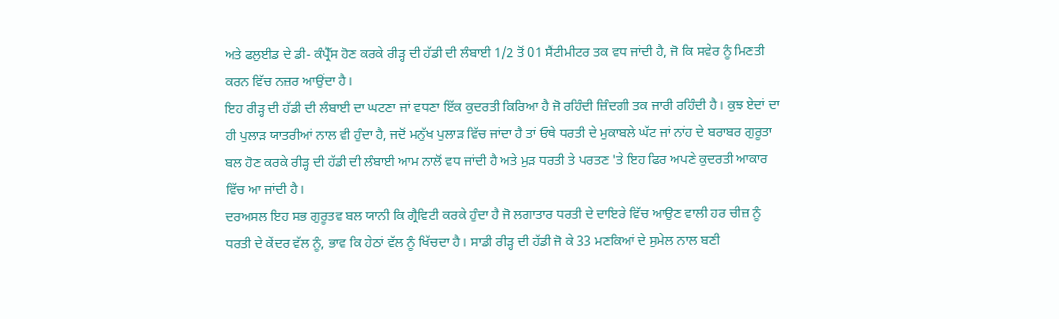ਅਤੇ ਫਲੁਈਡ ਦੇ ਡੀ- ਕੰਪ੍ਰੈੱਸ ਹੋਣ ਕਰਕੇ ਰੀੜ੍ਹ ਦੀ ਹੱਡੀ ਦੀ ਲੰਬਾਈ 1/2 ਤੋਂ 01 ਸੈਂਟੀਮੀਟਰ ਤਕ ਵਧ ਜਾਂਦੀ ਹੈ, ਜੋ ਕਿ ਸਵੇਰ ਨੂੰ ਮਿਣਤੀ ਕਰਨ ਵਿੱਚ ਨਜ਼ਰ ਆਉਂਦਾ ਹੈ।
ਇਹ ਰੀੜ੍ਹ ਦੀ ਹੱਡੀ ਦੀ ਲੰਬਾਈ ਦਾ ਘਟਣਾ ਜਾਂ ਵਧਣਾ ਇੱਕ ਕੁਦਰਤੀ ਕਿਰਿਆ ਹੈ ਜੋ ਰਹਿੰਦੀ ਜ਼ਿੰਦਗੀ ਤਕ ਜਾਰੀ ਰਹਿੰਦੀ ਹੈ। ਕੁਝ ਏਦਾਂ ਦਾ ਹੀ ਪੁਲਾੜ ਯਾਤਰੀਆਂ ਨਾਲ ਵੀ ਹੁੰਦਾ ਹੈ, ਜਦੋਂ ਮਨੁੱਖ ਪੁਲਾੜ ਵਿੱਚ ਜਾਂਦਾ ਹੈ ਤਾਂ ਓਥੇ ਧਰਤੀ ਦੇ ਮੁਕਾਬਲੇ ਘੱਟ ਜਾਂ ਨਾਂਹ ਦੇ ਬਰਾਬਰ ਗੁਰੂਤਾ ਬਲ ਹੋਣ ਕਰਕੇ ਰੀੜ੍ਹ ਦੀ ਹੱਡੀ ਦੀ ਲੰਬਾਈ ਆਮ ਨਾਲੋਂ ਵਧ ਜਾਂਦੀ ਹੈ ਅਤੇ ਮੁੜ ਧਰਤੀ ਤੇ ਪਰਤਣ 'ਤੇ ਇਹ ਫਿਰ ਅਪਣੇ ਕੁਦਰਤੀ ਆਕਾਰ ਵਿੱਚ ਆ ਜਾਂਦੀ ਹੈ।
ਦਰਅਸਲ ਇਹ ਸਭ ਗੁਰੂਤਵ ਬਲ ਯਾਨੀ ਕਿ ਗ੍ਰੈਵਿਟੀ ਕਰਕੇ ਹੁੰਦਾ ਹੈ ਜੋ ਲਗਾਤਾਰ ਧਰਤੀ ਦੇ ਦਾਇਰੇ ਵਿੱਚ ਆਉਣ ਵਾਲੀ ਹਰ ਚੀਜ਼ ਨੂੰ ਧਰਤੀ ਦੇ ਕੇਂਦਰ ਵੱਲ ਨੂੰ, ਭਾਵ ਕਿ ਹੇਠਾਂ ਵੱਲ ਨੂੰ ਖਿੱਚਦਾ ਹੈ। ਸਾਡੀ ਰੀੜ੍ਹ ਦੀ ਹੱਡੀ ਜੋ ਕੇ 33 ਮਣਕਿਆਂ ਦੇ ਸੁਮੇਲ ਨਾਲ ਬਣੀ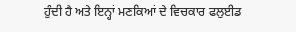ਹੁੰਦੀ ਹੈ ਅਤੇ ਇਨ੍ਹਾਂ ਮਣਕਿਆਂ ਦੇ ਵਿਚਕਾਰ ਫਲੁਈਡ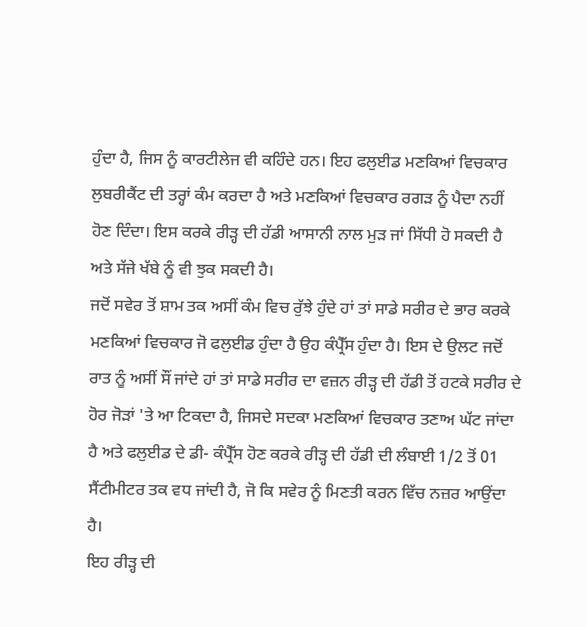ਹੁੰਦਾ ਹੈ, ਜਿਸ ਨੂੰ ਕਾਰਟੀਲੇਜ ਵੀ ਕਹਿੰਦੇ ਹਨ। ਇਹ ਫਲੁਈਡ ਮਣਕਿਆਂ ਵਿਚਕਾਰ ਲੁਬਰੀਕੈਂਟ ਦੀ ਤਰ੍ਹਾਂ ਕੰਮ ਕਰਦਾ ਹੈ ਅਤੇ ਮਣਕਿਆਂ ਵਿਚਕਾਰ ਰਗੜ ਨੂੰ ਪੈਦਾ ਨਹੀਂ ਹੋਣ ਦਿੰਦਾ। ਇਸ ਕਰਕੇ ਰੀੜ੍ਹ ਦੀ ਹੱਡੀ ਆਸਾਨੀ ਨਾਲ ਮੁੜ ਜਾਂ ਸਿੱਧੀ ਹੋ ਸਕਦੀ ਹੈ ਅਤੇ ਸੱਜੇ ਖੱਬੇ ਨੂੰ ਵੀ ਝੁਕ ਸਕਦੀ ਹੈ।
ਜਦੋਂ ਸਵੇਰ ਤੋਂ ਸ਼ਾਮ ਤਕ ਅਸੀਂ ਕੰਮ ਵਿਚ ਰੁੱਝੇ ਹੁੰਦੇ ਹਾਂ ਤਾਂ ਸਾਡੇ ਸਰੀਰ ਦੇ ਭਾਰ ਕਰਕੇ ਮਣਕਿਆਂ ਵਿਚਕਾਰ ਜੋ ਫਲੁਈਡ ਹੁੰਦਾ ਹੈ ਉਹ ਕੰਪ੍ਰੈੱਸ ਹੁੰਦਾ ਹੈ। ਇਸ ਦੇ ਉਲਟ ਜਦੋਂ ਰਾਤ ਨੂੰ ਅਸੀਂ ਸੌਂ ਜਾਂਦੇ ਹਾਂ ਤਾਂ ਸਾਡੇ ਸਰੀਰ ਦਾ ਵਜ਼ਨ ਰੀੜ੍ਹ ਦੀ ਹੱਡੀ ਤੋਂ ਹਟਕੇ ਸਰੀਰ ਦੇ ਹੋਰ ਜੋੜਾਂ 'ਤੇ ਆ ਟਿਕਦਾ ਹੈ, ਜਿਸਦੇ ਸਦਕਾ ਮਣਕਿਆਂ ਵਿਚਕਾਰ ਤਣਾਅ ਘੱਟ ਜਾਂਦਾ ਹੈ ਅਤੇ ਫਲੁਈਡ ਦੇ ਡੀ- ਕੰਪ੍ਰੈੱਸ ਹੋਣ ਕਰਕੇ ਰੀੜ੍ਹ ਦੀ ਹੱਡੀ ਦੀ ਲੰਬਾਈ 1/2 ਤੋਂ 01 ਸੈਂਟੀਮੀਟਰ ਤਕ ਵਧ ਜਾਂਦੀ ਹੈ, ਜੋ ਕਿ ਸਵੇਰ ਨੂੰ ਮਿਣਤੀ ਕਰਨ ਵਿੱਚ ਨਜ਼ਰ ਆਉਂਦਾ ਹੈ।
ਇਹ ਰੀੜ੍ਹ ਦੀ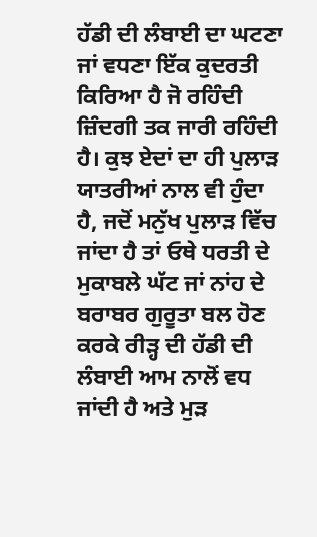ਹੱਡੀ ਦੀ ਲੰਬਾਈ ਦਾ ਘਟਣਾ ਜਾਂ ਵਧਣਾ ਇੱਕ ਕੁਦਰਤੀ ਕਿਰਿਆ ਹੈ ਜੋ ਰਹਿੰਦੀ ਜ਼ਿੰਦਗੀ ਤਕ ਜਾਰੀ ਰਹਿੰਦੀ ਹੈ। ਕੁਝ ਏਦਾਂ ਦਾ ਹੀ ਪੁਲਾੜ ਯਾਤਰੀਆਂ ਨਾਲ ਵੀ ਹੁੰਦਾ ਹੈ, ਜਦੋਂ ਮਨੁੱਖ ਪੁਲਾੜ ਵਿੱਚ ਜਾਂਦਾ ਹੈ ਤਾਂ ਓਥੇ ਧਰਤੀ ਦੇ ਮੁਕਾਬਲੇ ਘੱਟ ਜਾਂ ਨਾਂਹ ਦੇ ਬਰਾਬਰ ਗੁਰੂਤਾ ਬਲ ਹੋਣ ਕਰਕੇ ਰੀੜ੍ਹ ਦੀ ਹੱਡੀ ਦੀ ਲੰਬਾਈ ਆਮ ਨਾਲੋਂ ਵਧ ਜਾਂਦੀ ਹੈ ਅਤੇ ਮੁੜ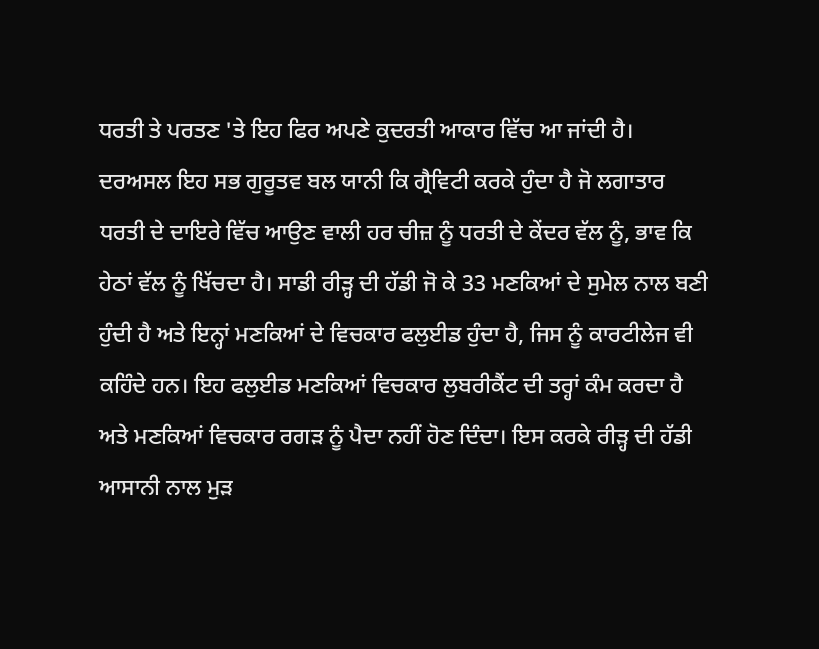ਧਰਤੀ ਤੇ ਪਰਤਣ 'ਤੇ ਇਹ ਫਿਰ ਅਪਣੇ ਕੁਦਰਤੀ ਆਕਾਰ ਵਿੱਚ ਆ ਜਾਂਦੀ ਹੈ।
ਦਰਅਸਲ ਇਹ ਸਭ ਗੁਰੂਤਵ ਬਲ ਯਾਨੀ ਕਿ ਗ੍ਰੈਵਿਟੀ ਕਰਕੇ ਹੁੰਦਾ ਹੈ ਜੋ ਲਗਾਤਾਰ ਧਰਤੀ ਦੇ ਦਾਇਰੇ ਵਿੱਚ ਆਉਣ ਵਾਲੀ ਹਰ ਚੀਜ਼ ਨੂੰ ਧਰਤੀ ਦੇ ਕੇਂਦਰ ਵੱਲ ਨੂੰ, ਭਾਵ ਕਿ ਹੇਠਾਂ ਵੱਲ ਨੂੰ ਖਿੱਚਦਾ ਹੈ। ਸਾਡੀ ਰੀੜ੍ਹ ਦੀ ਹੱਡੀ ਜੋ ਕੇ 33 ਮਣਕਿਆਂ ਦੇ ਸੁਮੇਲ ਨਾਲ ਬਣੀ ਹੁੰਦੀ ਹੈ ਅਤੇ ਇਨ੍ਹਾਂ ਮਣਕਿਆਂ ਦੇ ਵਿਚਕਾਰ ਫਲੁਈਡ ਹੁੰਦਾ ਹੈ, ਜਿਸ ਨੂੰ ਕਾਰਟੀਲੇਜ ਵੀ ਕਹਿੰਦੇ ਹਨ। ਇਹ ਫਲੁਈਡ ਮਣਕਿਆਂ ਵਿਚਕਾਰ ਲੁਬਰੀਕੈਂਟ ਦੀ ਤਰ੍ਹਾਂ ਕੰਮ ਕਰਦਾ ਹੈ ਅਤੇ ਮਣਕਿਆਂ ਵਿਚਕਾਰ ਰਗੜ ਨੂੰ ਪੈਦਾ ਨਹੀਂ ਹੋਣ ਦਿੰਦਾ। ਇਸ ਕਰਕੇ ਰੀੜ੍ਹ ਦੀ ਹੱਡੀ ਆਸਾਨੀ ਨਾਲ ਮੁੜ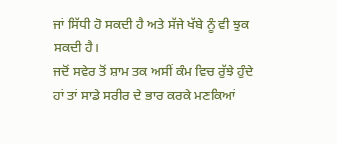ਜਾਂ ਸਿੱਧੀ ਹੋ ਸਕਦੀ ਹੈ ਅਤੇ ਸੱਜੇ ਖੱਬੇ ਨੂੰ ਵੀ ਝੁਕ ਸਕਦੀ ਹੈ।
ਜਦੋਂ ਸਵੇਰ ਤੋਂ ਸ਼ਾਮ ਤਕ ਅਸੀਂ ਕੰਮ ਵਿਚ ਰੁੱਝੇ ਹੁੰਦੇ ਹਾਂ ਤਾਂ ਸਾਡੇ ਸਰੀਰ ਦੇ ਭਾਰ ਕਰਕੇ ਮਣਕਿਆਂ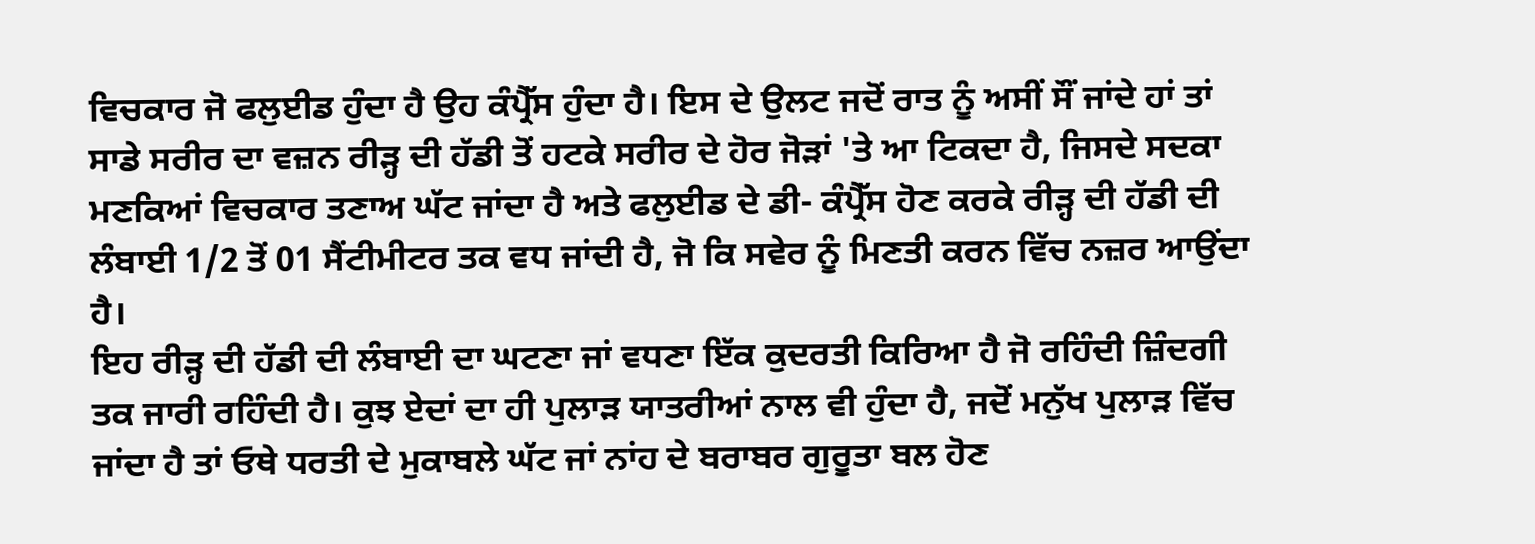ਵਿਚਕਾਰ ਜੋ ਫਲੁਈਡ ਹੁੰਦਾ ਹੈ ਉਹ ਕੰਪ੍ਰੈੱਸ ਹੁੰਦਾ ਹੈ। ਇਸ ਦੇ ਉਲਟ ਜਦੋਂ ਰਾਤ ਨੂੰ ਅਸੀਂ ਸੌਂ ਜਾਂਦੇ ਹਾਂ ਤਾਂ ਸਾਡੇ ਸਰੀਰ ਦਾ ਵਜ਼ਨ ਰੀੜ੍ਹ ਦੀ ਹੱਡੀ ਤੋਂ ਹਟਕੇ ਸਰੀਰ ਦੇ ਹੋਰ ਜੋੜਾਂ 'ਤੇ ਆ ਟਿਕਦਾ ਹੈ, ਜਿਸਦੇ ਸਦਕਾ ਮਣਕਿਆਂ ਵਿਚਕਾਰ ਤਣਾਅ ਘੱਟ ਜਾਂਦਾ ਹੈ ਅਤੇ ਫਲੁਈਡ ਦੇ ਡੀ- ਕੰਪ੍ਰੈੱਸ ਹੋਣ ਕਰਕੇ ਰੀੜ੍ਹ ਦੀ ਹੱਡੀ ਦੀ ਲੰਬਾਈ 1/2 ਤੋਂ 01 ਸੈਂਟੀਮੀਟਰ ਤਕ ਵਧ ਜਾਂਦੀ ਹੈ, ਜੋ ਕਿ ਸਵੇਰ ਨੂੰ ਮਿਣਤੀ ਕਰਨ ਵਿੱਚ ਨਜ਼ਰ ਆਉਂਦਾ ਹੈ।
ਇਹ ਰੀੜ੍ਹ ਦੀ ਹੱਡੀ ਦੀ ਲੰਬਾਈ ਦਾ ਘਟਣਾ ਜਾਂ ਵਧਣਾ ਇੱਕ ਕੁਦਰਤੀ ਕਿਰਿਆ ਹੈ ਜੋ ਰਹਿੰਦੀ ਜ਼ਿੰਦਗੀ ਤਕ ਜਾਰੀ ਰਹਿੰਦੀ ਹੈ। ਕੁਝ ਏਦਾਂ ਦਾ ਹੀ ਪੁਲਾੜ ਯਾਤਰੀਆਂ ਨਾਲ ਵੀ ਹੁੰਦਾ ਹੈ, ਜਦੋਂ ਮਨੁੱਖ ਪੁਲਾੜ ਵਿੱਚ ਜਾਂਦਾ ਹੈ ਤਾਂ ਓਥੇ ਧਰਤੀ ਦੇ ਮੁਕਾਬਲੇ ਘੱਟ ਜਾਂ ਨਾਂਹ ਦੇ ਬਰਾਬਰ ਗੁਰੂਤਾ ਬਲ ਹੋਣ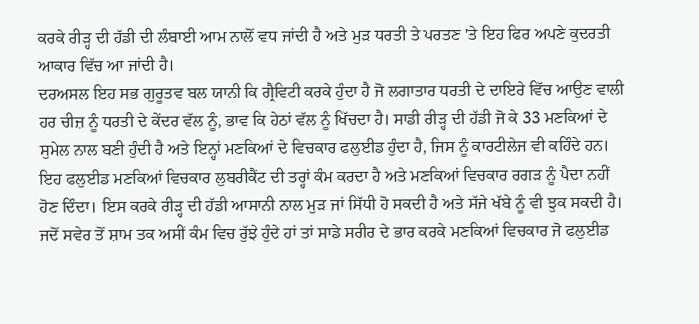ਕਰਕੇ ਰੀੜ੍ਹ ਦੀ ਹੱਡੀ ਦੀ ਲੰਬਾਈ ਆਮ ਨਾਲੋਂ ਵਧ ਜਾਂਦੀ ਹੈ ਅਤੇ ਮੁੜ ਧਰਤੀ ਤੇ ਪਰਤਣ 'ਤੇ ਇਹ ਫਿਰ ਅਪਣੇ ਕੁਦਰਤੀ ਆਕਾਰ ਵਿੱਚ ਆ ਜਾਂਦੀ ਹੈ।
ਦਰਅਸਲ ਇਹ ਸਭ ਗੁਰੂਤਵ ਬਲ ਯਾਨੀ ਕਿ ਗ੍ਰੈਵਿਟੀ ਕਰਕੇ ਹੁੰਦਾ ਹੈ ਜੋ ਲਗਾਤਾਰ ਧਰਤੀ ਦੇ ਦਾਇਰੇ ਵਿੱਚ ਆਉਣ ਵਾਲੀ ਹਰ ਚੀਜ਼ ਨੂੰ ਧਰਤੀ ਦੇ ਕੇਂਦਰ ਵੱਲ ਨੂੰ, ਭਾਵ ਕਿ ਹੇਠਾਂ ਵੱਲ ਨੂੰ ਖਿੱਚਦਾ ਹੈ। ਸਾਡੀ ਰੀੜ੍ਹ ਦੀ ਹੱਡੀ ਜੋ ਕੇ 33 ਮਣਕਿਆਂ ਦੇ ਸੁਮੇਲ ਨਾਲ ਬਣੀ ਹੁੰਦੀ ਹੈ ਅਤੇ ਇਨ੍ਹਾਂ ਮਣਕਿਆਂ ਦੇ ਵਿਚਕਾਰ ਫਲੁਈਡ ਹੁੰਦਾ ਹੈ, ਜਿਸ ਨੂੰ ਕਾਰਟੀਲੇਜ ਵੀ ਕਹਿੰਦੇ ਹਨ। ਇਹ ਫਲੁਈਡ ਮਣਕਿਆਂ ਵਿਚਕਾਰ ਲੁਬਰੀਕੈਂਟ ਦੀ ਤਰ੍ਹਾਂ ਕੰਮ ਕਰਦਾ ਹੈ ਅਤੇ ਮਣਕਿਆਂ ਵਿਚਕਾਰ ਰਗੜ ਨੂੰ ਪੈਦਾ ਨਹੀਂ ਹੋਣ ਦਿੰਦਾ। ਇਸ ਕਰਕੇ ਰੀੜ੍ਹ ਦੀ ਹੱਡੀ ਆਸਾਨੀ ਨਾਲ ਮੁੜ ਜਾਂ ਸਿੱਧੀ ਹੋ ਸਕਦੀ ਹੈ ਅਤੇ ਸੱਜੇ ਖੱਬੇ ਨੂੰ ਵੀ ਝੁਕ ਸਕਦੀ ਹੈ।
ਜਦੋਂ ਸਵੇਰ ਤੋਂ ਸ਼ਾਮ ਤਕ ਅਸੀਂ ਕੰਮ ਵਿਚ ਰੁੱਝੇ ਹੁੰਦੇ ਹਾਂ ਤਾਂ ਸਾਡੇ ਸਰੀਰ ਦੇ ਭਾਰ ਕਰਕੇ ਮਣਕਿਆਂ ਵਿਚਕਾਰ ਜੋ ਫਲੁਈਡ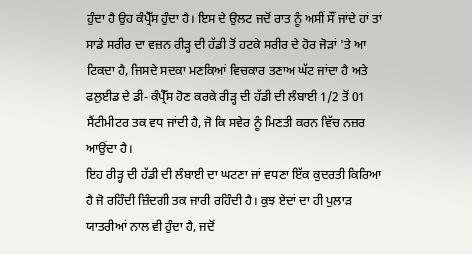ਹੁੰਦਾ ਹੈ ਉਹ ਕੰਪ੍ਰੈੱਸ ਹੁੰਦਾ ਹੈ। ਇਸ ਦੇ ਉਲਟ ਜਦੋਂ ਰਾਤ ਨੂੰ ਅਸੀਂ ਸੌਂ ਜਾਂਦੇ ਹਾਂ ਤਾਂ ਸਾਡੇ ਸਰੀਰ ਦਾ ਵਜ਼ਨ ਰੀੜ੍ਹ ਦੀ ਹੱਡੀ ਤੋਂ ਹਟਕੇ ਸਰੀਰ ਦੇ ਹੋਰ ਜੋੜਾਂ 'ਤੇ ਆ ਟਿਕਦਾ ਹੈ, ਜਿਸਦੇ ਸਦਕਾ ਮਣਕਿਆਂ ਵਿਚਕਾਰ ਤਣਾਅ ਘੱਟ ਜਾਂਦਾ ਹੈ ਅਤੇ ਫਲੁਈਡ ਦੇ ਡੀ- ਕੰਪ੍ਰੈੱਸ ਹੋਣ ਕਰਕੇ ਰੀੜ੍ਹ ਦੀ ਹੱਡੀ ਦੀ ਲੰਬਾਈ 1/2 ਤੋਂ 01 ਸੈਂਟੀਮੀਟਰ ਤਕ ਵਧ ਜਾਂਦੀ ਹੈ, ਜੋ ਕਿ ਸਵੇਰ ਨੂੰ ਮਿਣਤੀ ਕਰਨ ਵਿੱਚ ਨਜ਼ਰ ਆਉਂਦਾ ਹੈ।
ਇਹ ਰੀੜ੍ਹ ਦੀ ਹੱਡੀ ਦੀ ਲੰਬਾਈ ਦਾ ਘਟਣਾ ਜਾਂ ਵਧਣਾ ਇੱਕ ਕੁਦਰਤੀ ਕਿਰਿਆ ਹੈ ਜੋ ਰਹਿੰਦੀ ਜ਼ਿੰਦਗੀ ਤਕ ਜਾਰੀ ਰਹਿੰਦੀ ਹੈ। ਕੁਝ ਏਦਾਂ ਦਾ ਹੀ ਪੁਲਾੜ ਯਾਤਰੀਆਂ ਨਾਲ ਵੀ ਹੁੰਦਾ ਹੈ, ਜਦੋਂ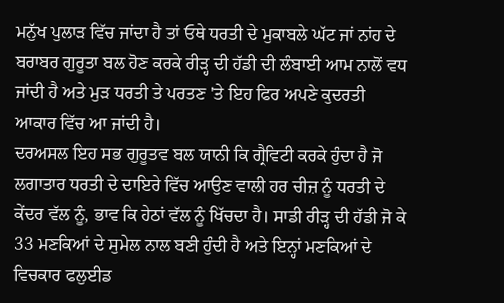ਮਨੁੱਖ ਪੁਲਾੜ ਵਿੱਚ ਜਾਂਦਾ ਹੈ ਤਾਂ ਓਥੇ ਧਰਤੀ ਦੇ ਮੁਕਾਬਲੇ ਘੱਟ ਜਾਂ ਨਾਂਹ ਦੇ ਬਰਾਬਰ ਗੁਰੂਤਾ ਬਲ ਹੋਣ ਕਰਕੇ ਰੀੜ੍ਹ ਦੀ ਹੱਡੀ ਦੀ ਲੰਬਾਈ ਆਮ ਨਾਲੋਂ ਵਧ ਜਾਂਦੀ ਹੈ ਅਤੇ ਮੁੜ ਧਰਤੀ ਤੇ ਪਰਤਣ 'ਤੇ ਇਹ ਫਿਰ ਅਪਣੇ ਕੁਦਰਤੀ ਆਕਾਰ ਵਿੱਚ ਆ ਜਾਂਦੀ ਹੈ।
ਦਰਅਸਲ ਇਹ ਸਭ ਗੁਰੂਤਵ ਬਲ ਯਾਨੀ ਕਿ ਗ੍ਰੈਵਿਟੀ ਕਰਕੇ ਹੁੰਦਾ ਹੈ ਜੋ ਲਗਾਤਾਰ ਧਰਤੀ ਦੇ ਦਾਇਰੇ ਵਿੱਚ ਆਉਣ ਵਾਲੀ ਹਰ ਚੀਜ਼ ਨੂੰ ਧਰਤੀ ਦੇ ਕੇਂਦਰ ਵੱਲ ਨੂੰ, ਭਾਵ ਕਿ ਹੇਠਾਂ ਵੱਲ ਨੂੰ ਖਿੱਚਦਾ ਹੈ। ਸਾਡੀ ਰੀੜ੍ਹ ਦੀ ਹੱਡੀ ਜੋ ਕੇ 33 ਮਣਕਿਆਂ ਦੇ ਸੁਮੇਲ ਨਾਲ ਬਣੀ ਹੁੰਦੀ ਹੈ ਅਤੇ ਇਨ੍ਹਾਂ ਮਣਕਿਆਂ ਦੇ ਵਿਚਕਾਰ ਫਲੁਈਡ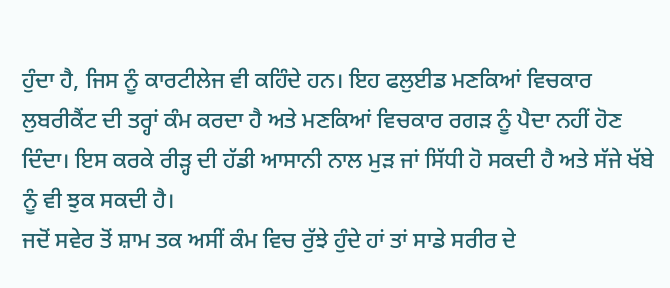ਹੁੰਦਾ ਹੈ, ਜਿਸ ਨੂੰ ਕਾਰਟੀਲੇਜ ਵੀ ਕਹਿੰਦੇ ਹਨ। ਇਹ ਫਲੁਈਡ ਮਣਕਿਆਂ ਵਿਚਕਾਰ ਲੁਬਰੀਕੈਂਟ ਦੀ ਤਰ੍ਹਾਂ ਕੰਮ ਕਰਦਾ ਹੈ ਅਤੇ ਮਣਕਿਆਂ ਵਿਚਕਾਰ ਰਗੜ ਨੂੰ ਪੈਦਾ ਨਹੀਂ ਹੋਣ ਦਿੰਦਾ। ਇਸ ਕਰਕੇ ਰੀੜ੍ਹ ਦੀ ਹੱਡੀ ਆਸਾਨੀ ਨਾਲ ਮੁੜ ਜਾਂ ਸਿੱਧੀ ਹੋ ਸਕਦੀ ਹੈ ਅਤੇ ਸੱਜੇ ਖੱਬੇ ਨੂੰ ਵੀ ਝੁਕ ਸਕਦੀ ਹੈ।
ਜਦੋਂ ਸਵੇਰ ਤੋਂ ਸ਼ਾਮ ਤਕ ਅਸੀਂ ਕੰਮ ਵਿਚ ਰੁੱਝੇ ਹੁੰਦੇ ਹਾਂ ਤਾਂ ਸਾਡੇ ਸਰੀਰ ਦੇ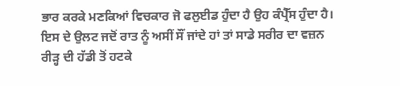ਭਾਰ ਕਰਕੇ ਮਣਕਿਆਂ ਵਿਚਕਾਰ ਜੋ ਫਲੁਈਡ ਹੁੰਦਾ ਹੈ ਉਹ ਕੰਪ੍ਰੈੱਸ ਹੁੰਦਾ ਹੈ। ਇਸ ਦੇ ਉਲਟ ਜਦੋਂ ਰਾਤ ਨੂੰ ਅਸੀਂ ਸੌਂ ਜਾਂਦੇ ਹਾਂ ਤਾਂ ਸਾਡੇ ਸਰੀਰ ਦਾ ਵਜ਼ਨ ਰੀੜ੍ਹ ਦੀ ਹੱਡੀ ਤੋਂ ਹਟਕੇ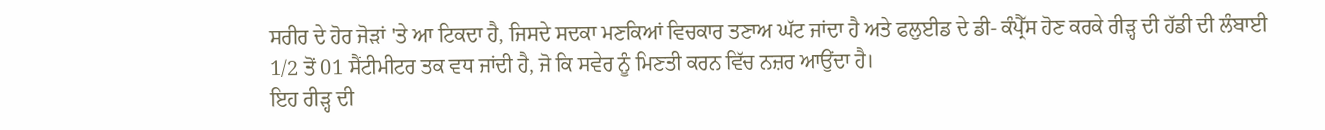ਸਰੀਰ ਦੇ ਹੋਰ ਜੋੜਾਂ 'ਤੇ ਆ ਟਿਕਦਾ ਹੈ, ਜਿਸਦੇ ਸਦਕਾ ਮਣਕਿਆਂ ਵਿਚਕਾਰ ਤਣਾਅ ਘੱਟ ਜਾਂਦਾ ਹੈ ਅਤੇ ਫਲੁਈਡ ਦੇ ਡੀ- ਕੰਪ੍ਰੈੱਸ ਹੋਣ ਕਰਕੇ ਰੀੜ੍ਹ ਦੀ ਹੱਡੀ ਦੀ ਲੰਬਾਈ 1/2 ਤੋਂ 01 ਸੈਂਟੀਮੀਟਰ ਤਕ ਵਧ ਜਾਂਦੀ ਹੈ, ਜੋ ਕਿ ਸਵੇਰ ਨੂੰ ਮਿਣਤੀ ਕਰਨ ਵਿੱਚ ਨਜ਼ਰ ਆਉਂਦਾ ਹੈ।
ਇਹ ਰੀੜ੍ਹ ਦੀ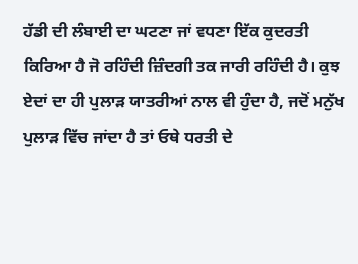ਹੱਡੀ ਦੀ ਲੰਬਾਈ ਦਾ ਘਟਣਾ ਜਾਂ ਵਧਣਾ ਇੱਕ ਕੁਦਰਤੀ ਕਿਰਿਆ ਹੈ ਜੋ ਰਹਿੰਦੀ ਜ਼ਿੰਦਗੀ ਤਕ ਜਾਰੀ ਰਹਿੰਦੀ ਹੈ। ਕੁਝ ਏਦਾਂ ਦਾ ਹੀ ਪੁਲਾੜ ਯਾਤਰੀਆਂ ਨਾਲ ਵੀ ਹੁੰਦਾ ਹੈ, ਜਦੋਂ ਮਨੁੱਖ ਪੁਲਾੜ ਵਿੱਚ ਜਾਂਦਾ ਹੈ ਤਾਂ ਓਥੇ ਧਰਤੀ ਦੇ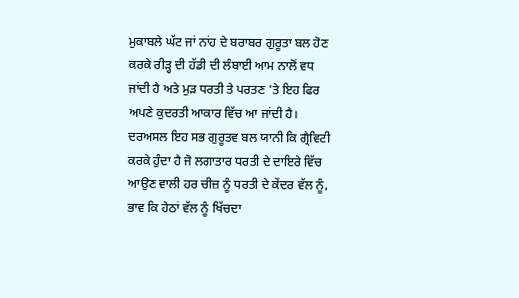ਮੁਕਾਬਲੇ ਘੱਟ ਜਾਂ ਨਾਂਹ ਦੇ ਬਰਾਬਰ ਗੁਰੂਤਾ ਬਲ ਹੋਣ ਕਰਕੇ ਰੀੜ੍ਹ ਦੀ ਹੱਡੀ ਦੀ ਲੰਬਾਈ ਆਮ ਨਾਲੋਂ ਵਧ ਜਾਂਦੀ ਹੈ ਅਤੇ ਮੁੜ ਧਰਤੀ ਤੇ ਪਰਤਣ 'ਤੇ ਇਹ ਫਿਰ ਅਪਣੇ ਕੁਦਰਤੀ ਆਕਾਰ ਵਿੱਚ ਆ ਜਾਂਦੀ ਹੈ।
ਦਰਅਸਲ ਇਹ ਸਭ ਗੁਰੂਤਵ ਬਲ ਯਾਨੀ ਕਿ ਗ੍ਰੈਵਿਟੀ ਕਰਕੇ ਹੁੰਦਾ ਹੈ ਜੋ ਲਗਾਤਾਰ ਧਰਤੀ ਦੇ ਦਾਇਰੇ ਵਿੱਚ ਆਉਣ ਵਾਲੀ ਹਰ ਚੀਜ਼ ਨੂੰ ਧਰਤੀ ਦੇ ਕੇਂਦਰ ਵੱਲ ਨੂੰ, ਭਾਵ ਕਿ ਹੇਠਾਂ ਵੱਲ ਨੂੰ ਖਿੱਚਦਾ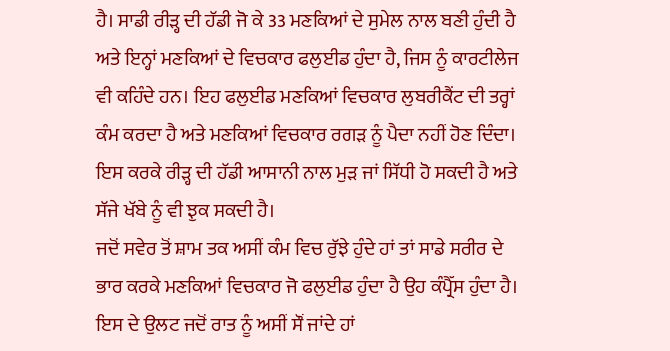ਹੈ। ਸਾਡੀ ਰੀੜ੍ਹ ਦੀ ਹੱਡੀ ਜੋ ਕੇ 33 ਮਣਕਿਆਂ ਦੇ ਸੁਮੇਲ ਨਾਲ ਬਣੀ ਹੁੰਦੀ ਹੈ ਅਤੇ ਇਨ੍ਹਾਂ ਮਣਕਿਆਂ ਦੇ ਵਿਚਕਾਰ ਫਲੁਈਡ ਹੁੰਦਾ ਹੈ, ਜਿਸ ਨੂੰ ਕਾਰਟੀਲੇਜ ਵੀ ਕਹਿੰਦੇ ਹਨ। ਇਹ ਫਲੁਈਡ ਮਣਕਿਆਂ ਵਿਚਕਾਰ ਲੁਬਰੀਕੈਂਟ ਦੀ ਤਰ੍ਹਾਂ ਕੰਮ ਕਰਦਾ ਹੈ ਅਤੇ ਮਣਕਿਆਂ ਵਿਚਕਾਰ ਰਗੜ ਨੂੰ ਪੈਦਾ ਨਹੀਂ ਹੋਣ ਦਿੰਦਾ। ਇਸ ਕਰਕੇ ਰੀੜ੍ਹ ਦੀ ਹੱਡੀ ਆਸਾਨੀ ਨਾਲ ਮੁੜ ਜਾਂ ਸਿੱਧੀ ਹੋ ਸਕਦੀ ਹੈ ਅਤੇ ਸੱਜੇ ਖੱਬੇ ਨੂੰ ਵੀ ਝੁਕ ਸਕਦੀ ਹੈ।
ਜਦੋਂ ਸਵੇਰ ਤੋਂ ਸ਼ਾਮ ਤਕ ਅਸੀਂ ਕੰਮ ਵਿਚ ਰੁੱਝੇ ਹੁੰਦੇ ਹਾਂ ਤਾਂ ਸਾਡੇ ਸਰੀਰ ਦੇ ਭਾਰ ਕਰਕੇ ਮਣਕਿਆਂ ਵਿਚਕਾਰ ਜੋ ਫਲੁਈਡ ਹੁੰਦਾ ਹੈ ਉਹ ਕੰਪ੍ਰੈੱਸ ਹੁੰਦਾ ਹੈ। ਇਸ ਦੇ ਉਲਟ ਜਦੋਂ ਰਾਤ ਨੂੰ ਅਸੀਂ ਸੌਂ ਜਾਂਦੇ ਹਾਂ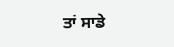ਤਾਂ ਸਾਡੇ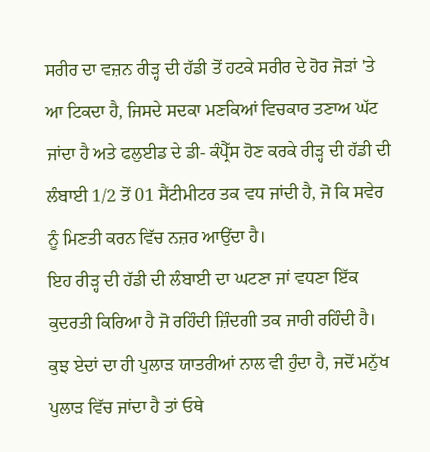ਸਰੀਰ ਦਾ ਵਜ਼ਨ ਰੀੜ੍ਹ ਦੀ ਹੱਡੀ ਤੋਂ ਹਟਕੇ ਸਰੀਰ ਦੇ ਹੋਰ ਜੋੜਾਂ 'ਤੇ ਆ ਟਿਕਦਾ ਹੈ, ਜਿਸਦੇ ਸਦਕਾ ਮਣਕਿਆਂ ਵਿਚਕਾਰ ਤਣਾਅ ਘੱਟ ਜਾਂਦਾ ਹੈ ਅਤੇ ਫਲੁਈਡ ਦੇ ਡੀ- ਕੰਪ੍ਰੈੱਸ ਹੋਣ ਕਰਕੇ ਰੀੜ੍ਹ ਦੀ ਹੱਡੀ ਦੀ ਲੰਬਾਈ 1/2 ਤੋਂ 01 ਸੈਂਟੀਮੀਟਰ ਤਕ ਵਧ ਜਾਂਦੀ ਹੈ, ਜੋ ਕਿ ਸਵੇਰ ਨੂੰ ਮਿਣਤੀ ਕਰਨ ਵਿੱਚ ਨਜ਼ਰ ਆਉਂਦਾ ਹੈ।
ਇਹ ਰੀੜ੍ਹ ਦੀ ਹੱਡੀ ਦੀ ਲੰਬਾਈ ਦਾ ਘਟਣਾ ਜਾਂ ਵਧਣਾ ਇੱਕ ਕੁਦਰਤੀ ਕਿਰਿਆ ਹੈ ਜੋ ਰਹਿੰਦੀ ਜ਼ਿੰਦਗੀ ਤਕ ਜਾਰੀ ਰਹਿੰਦੀ ਹੈ। ਕੁਝ ਏਦਾਂ ਦਾ ਹੀ ਪੁਲਾੜ ਯਾਤਰੀਆਂ ਨਾਲ ਵੀ ਹੁੰਦਾ ਹੈ, ਜਦੋਂ ਮਨੁੱਖ ਪੁਲਾੜ ਵਿੱਚ ਜਾਂਦਾ ਹੈ ਤਾਂ ਓਥੇ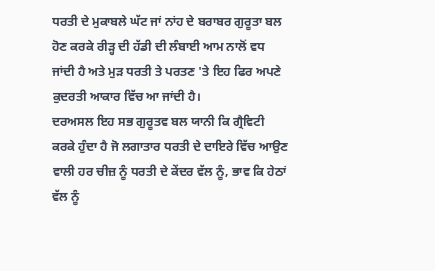ਧਰਤੀ ਦੇ ਮੁਕਾਬਲੇ ਘੱਟ ਜਾਂ ਨਾਂਹ ਦੇ ਬਰਾਬਰ ਗੁਰੂਤਾ ਬਲ ਹੋਣ ਕਰਕੇ ਰੀੜ੍ਹ ਦੀ ਹੱਡੀ ਦੀ ਲੰਬਾਈ ਆਮ ਨਾਲੋਂ ਵਧ ਜਾਂਦੀ ਹੈ ਅਤੇ ਮੁੜ ਧਰਤੀ ਤੇ ਪਰਤਣ 'ਤੇ ਇਹ ਫਿਰ ਅਪਣੇ ਕੁਦਰਤੀ ਆਕਾਰ ਵਿੱਚ ਆ ਜਾਂਦੀ ਹੈ।
ਦਰਅਸਲ ਇਹ ਸਭ ਗੁਰੂਤਵ ਬਲ ਯਾਨੀ ਕਿ ਗ੍ਰੈਵਿਟੀ ਕਰਕੇ ਹੁੰਦਾ ਹੈ ਜੋ ਲਗਾਤਾਰ ਧਰਤੀ ਦੇ ਦਾਇਰੇ ਵਿੱਚ ਆਉਣ ਵਾਲੀ ਹਰ ਚੀਜ਼ ਨੂੰ ਧਰਤੀ ਦੇ ਕੇਂਦਰ ਵੱਲ ਨੂੰ, ਭਾਵ ਕਿ ਹੇਠਾਂ ਵੱਲ ਨੂੰ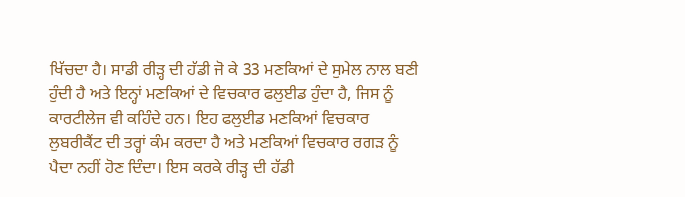ਖਿੱਚਦਾ ਹੈ। ਸਾਡੀ ਰੀੜ੍ਹ ਦੀ ਹੱਡੀ ਜੋ ਕੇ 33 ਮਣਕਿਆਂ ਦੇ ਸੁਮੇਲ ਨਾਲ ਬਣੀ ਹੁੰਦੀ ਹੈ ਅਤੇ ਇਨ੍ਹਾਂ ਮਣਕਿਆਂ ਦੇ ਵਿਚਕਾਰ ਫਲੁਈਡ ਹੁੰਦਾ ਹੈ, ਜਿਸ ਨੂੰ ਕਾਰਟੀਲੇਜ ਵੀ ਕਹਿੰਦੇ ਹਨ। ਇਹ ਫਲੁਈਡ ਮਣਕਿਆਂ ਵਿਚਕਾਰ ਲੁਬਰੀਕੈਂਟ ਦੀ ਤਰ੍ਹਾਂ ਕੰਮ ਕਰਦਾ ਹੈ ਅਤੇ ਮਣਕਿਆਂ ਵਿਚਕਾਰ ਰਗੜ ਨੂੰ ਪੈਦਾ ਨਹੀਂ ਹੋਣ ਦਿੰਦਾ। ਇਸ ਕਰਕੇ ਰੀੜ੍ਹ ਦੀ ਹੱਡੀ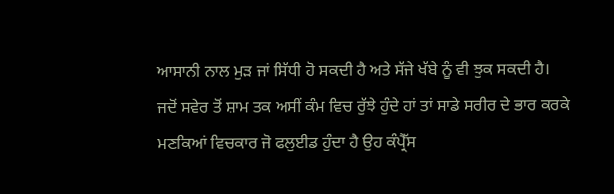ਆਸਾਨੀ ਨਾਲ ਮੁੜ ਜਾਂ ਸਿੱਧੀ ਹੋ ਸਕਦੀ ਹੈ ਅਤੇ ਸੱਜੇ ਖੱਬੇ ਨੂੰ ਵੀ ਝੁਕ ਸਕਦੀ ਹੈ।
ਜਦੋਂ ਸਵੇਰ ਤੋਂ ਸ਼ਾਮ ਤਕ ਅਸੀਂ ਕੰਮ ਵਿਚ ਰੁੱਝੇ ਹੁੰਦੇ ਹਾਂ ਤਾਂ ਸਾਡੇ ਸਰੀਰ ਦੇ ਭਾਰ ਕਰਕੇ ਮਣਕਿਆਂ ਵਿਚਕਾਰ ਜੋ ਫਲੁਈਡ ਹੁੰਦਾ ਹੈ ਉਹ ਕੰਪ੍ਰੈੱਸ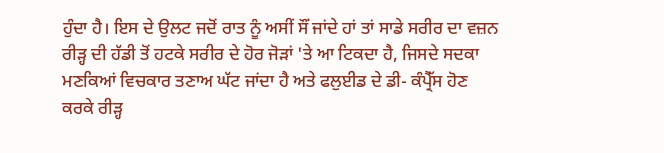ਹੁੰਦਾ ਹੈ। ਇਸ ਦੇ ਉਲਟ ਜਦੋਂ ਰਾਤ ਨੂੰ ਅਸੀਂ ਸੌਂ ਜਾਂਦੇ ਹਾਂ ਤਾਂ ਸਾਡੇ ਸਰੀਰ ਦਾ ਵਜ਼ਨ ਰੀੜ੍ਹ ਦੀ ਹੱਡੀ ਤੋਂ ਹਟਕੇ ਸਰੀਰ ਦੇ ਹੋਰ ਜੋੜਾਂ 'ਤੇ ਆ ਟਿਕਦਾ ਹੈ, ਜਿਸਦੇ ਸਦਕਾ ਮਣਕਿਆਂ ਵਿਚਕਾਰ ਤਣਾਅ ਘੱਟ ਜਾਂਦਾ ਹੈ ਅਤੇ ਫਲੁਈਡ ਦੇ ਡੀ- ਕੰਪ੍ਰੈੱਸ ਹੋਣ ਕਰਕੇ ਰੀੜ੍ਹ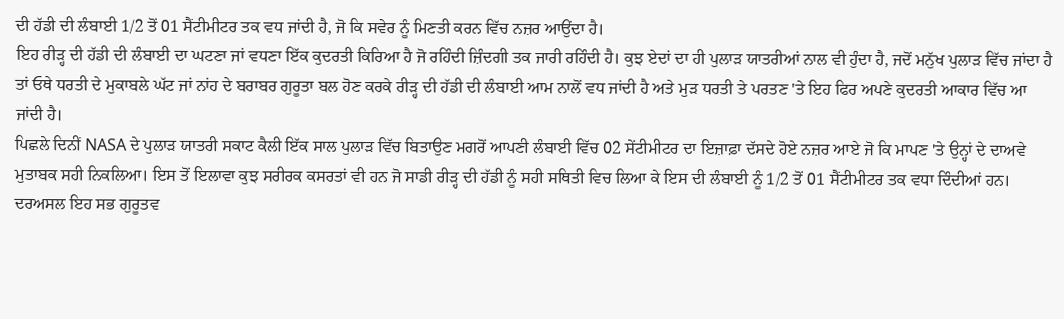ਦੀ ਹੱਡੀ ਦੀ ਲੰਬਾਈ 1/2 ਤੋਂ 01 ਸੈਂਟੀਮੀਟਰ ਤਕ ਵਧ ਜਾਂਦੀ ਹੈ, ਜੋ ਕਿ ਸਵੇਰ ਨੂੰ ਮਿਣਤੀ ਕਰਨ ਵਿੱਚ ਨਜ਼ਰ ਆਉਂਦਾ ਹੈ।
ਇਹ ਰੀੜ੍ਹ ਦੀ ਹੱਡੀ ਦੀ ਲੰਬਾਈ ਦਾ ਘਟਣਾ ਜਾਂ ਵਧਣਾ ਇੱਕ ਕੁਦਰਤੀ ਕਿਰਿਆ ਹੈ ਜੋ ਰਹਿੰਦੀ ਜ਼ਿੰਦਗੀ ਤਕ ਜਾਰੀ ਰਹਿੰਦੀ ਹੈ। ਕੁਝ ਏਦਾਂ ਦਾ ਹੀ ਪੁਲਾੜ ਯਾਤਰੀਆਂ ਨਾਲ ਵੀ ਹੁੰਦਾ ਹੈ, ਜਦੋਂ ਮਨੁੱਖ ਪੁਲਾੜ ਵਿੱਚ ਜਾਂਦਾ ਹੈ ਤਾਂ ਓਥੇ ਧਰਤੀ ਦੇ ਮੁਕਾਬਲੇ ਘੱਟ ਜਾਂ ਨਾਂਹ ਦੇ ਬਰਾਬਰ ਗੁਰੂਤਾ ਬਲ ਹੋਣ ਕਰਕੇ ਰੀੜ੍ਹ ਦੀ ਹੱਡੀ ਦੀ ਲੰਬਾਈ ਆਮ ਨਾਲੋਂ ਵਧ ਜਾਂਦੀ ਹੈ ਅਤੇ ਮੁੜ ਧਰਤੀ ਤੇ ਪਰਤਣ 'ਤੇ ਇਹ ਫਿਰ ਅਪਣੇ ਕੁਦਰਤੀ ਆਕਾਰ ਵਿੱਚ ਆ ਜਾਂਦੀ ਹੈ।
ਪਿਛਲੇ ਦਿਨੀਂ NASA ਦੇ ਪੁਲਾੜ ਯਾਤਰੀ ਸਕਾਟ ਕੈਲੀ ਇੱਕ ਸਾਲ ਪੁਲਾੜ ਵਿੱਚ ਬਿਤਾਉਣ ਮਗਰੋਂ ਆਪਣੀ ਲੰਬਾਈ ਵਿੱਚ 02 ਸੇਂਟੀਮੀਟਰ ਦਾ ਇਜ਼ਾਫ਼ਾ ਦੱਸਦੇ ਹੋਏ ਨਜ਼ਰ ਆਏ ਜੋ ਕਿ ਮਾਪਣ 'ਤੇ ਉਨ੍ਹਾਂ ਦੇ ਦਾਅਵੇ ਮੁਤਾਬਕ ਸਹੀ ਨਿਕਲਿਆ। ਇਸ ਤੋਂ ਇਲਾਵਾ ਕੁਝ ਸਰੀਰਕ ਕਸਰਤਾਂ ਵੀ ਹਨ ਜੋ ਸਾਡੀ ਰੀੜ੍ਹ ਦੀ ਹੱਡੀ ਨੂੰ ਸਹੀ ਸਥਿਤੀ ਵਿਚ ਲਿਆ ਕੇ ਇਸ ਦੀ ਲੰਬਾਈ ਨੂੰ 1/2 ਤੋਂ 01 ਸੈਂਟੀਮੀਟਰ ਤਕ ਵਧਾ ਦਿੰਦੀਆਂ ਹਨ।
ਦਰਅਸਲ ਇਹ ਸਭ ਗੁਰੂਤਵ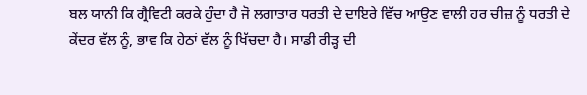ਬਲ ਯਾਨੀ ਕਿ ਗ੍ਰੈਵਿਟੀ ਕਰਕੇ ਹੁੰਦਾ ਹੈ ਜੋ ਲਗਾਤਾਰ ਧਰਤੀ ਦੇ ਦਾਇਰੇ ਵਿੱਚ ਆਉਣ ਵਾਲੀ ਹਰ ਚੀਜ਼ ਨੂੰ ਧਰਤੀ ਦੇ ਕੇਂਦਰ ਵੱਲ ਨੂੰ, ਭਾਵ ਕਿ ਹੇਠਾਂ ਵੱਲ ਨੂੰ ਖਿੱਚਦਾ ਹੈ। ਸਾਡੀ ਰੀੜ੍ਹ ਦੀ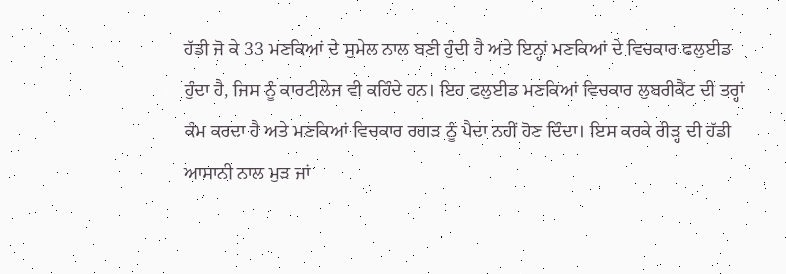ਹੱਡੀ ਜੋ ਕੇ 33 ਮਣਕਿਆਂ ਦੇ ਸੁਮੇਲ ਨਾਲ ਬਣੀ ਹੁੰਦੀ ਹੈ ਅਤੇ ਇਨ੍ਹਾਂ ਮਣਕਿਆਂ ਦੇ ਵਿਚਕਾਰ ਫਲੁਈਡ ਹੁੰਦਾ ਹੈ, ਜਿਸ ਨੂੰ ਕਾਰਟੀਲੇਜ ਵੀ ਕਹਿੰਦੇ ਹਨ। ਇਹ ਫਲੁਈਡ ਮਣਕਿਆਂ ਵਿਚਕਾਰ ਲੁਬਰੀਕੈਂਟ ਦੀ ਤਰ੍ਹਾਂ ਕੰਮ ਕਰਦਾ ਹੈ ਅਤੇ ਮਣਕਿਆਂ ਵਿਚਕਾਰ ਰਗੜ ਨੂੰ ਪੈਦਾ ਨਹੀਂ ਹੋਣ ਦਿੰਦਾ। ਇਸ ਕਰਕੇ ਰੀੜ੍ਹ ਦੀ ਹੱਡੀ ਆਸਾਨੀ ਨਾਲ ਮੁੜ ਜਾਂ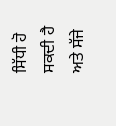ਸਿੱਧੀ ਹੋ ਸਕਦੀ ਹੈ ਅਤੇ ਸੱਜੇ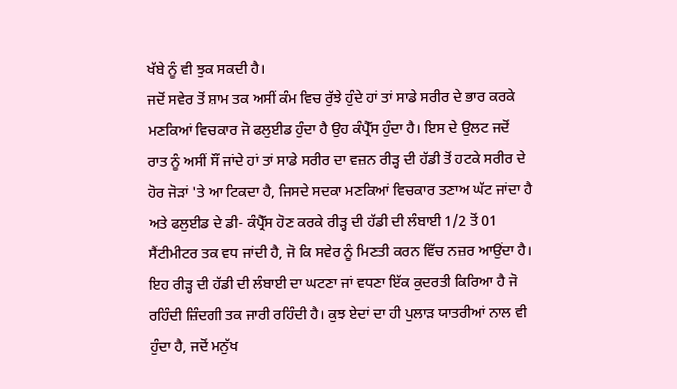ਖੱਬੇ ਨੂੰ ਵੀ ਝੁਕ ਸਕਦੀ ਹੈ।
ਜਦੋਂ ਸਵੇਰ ਤੋਂ ਸ਼ਾਮ ਤਕ ਅਸੀਂ ਕੰਮ ਵਿਚ ਰੁੱਝੇ ਹੁੰਦੇ ਹਾਂ ਤਾਂ ਸਾਡੇ ਸਰੀਰ ਦੇ ਭਾਰ ਕਰਕੇ ਮਣਕਿਆਂ ਵਿਚਕਾਰ ਜੋ ਫਲੁਈਡ ਹੁੰਦਾ ਹੈ ਉਹ ਕੰਪ੍ਰੈੱਸ ਹੁੰਦਾ ਹੈ। ਇਸ ਦੇ ਉਲਟ ਜਦੋਂ ਰਾਤ ਨੂੰ ਅਸੀਂ ਸੌਂ ਜਾਂਦੇ ਹਾਂ ਤਾਂ ਸਾਡੇ ਸਰੀਰ ਦਾ ਵਜ਼ਨ ਰੀੜ੍ਹ ਦੀ ਹੱਡੀ ਤੋਂ ਹਟਕੇ ਸਰੀਰ ਦੇ ਹੋਰ ਜੋੜਾਂ 'ਤੇ ਆ ਟਿਕਦਾ ਹੈ, ਜਿਸਦੇ ਸਦਕਾ ਮਣਕਿਆਂ ਵਿਚਕਾਰ ਤਣਾਅ ਘੱਟ ਜਾਂਦਾ ਹੈ ਅਤੇ ਫਲੁਈਡ ਦੇ ਡੀ- ਕੰਪ੍ਰੈੱਸ ਹੋਣ ਕਰਕੇ ਰੀੜ੍ਹ ਦੀ ਹੱਡੀ ਦੀ ਲੰਬਾਈ 1/2 ਤੋਂ 01 ਸੈਂਟੀਮੀਟਰ ਤਕ ਵਧ ਜਾਂਦੀ ਹੈ, ਜੋ ਕਿ ਸਵੇਰ ਨੂੰ ਮਿਣਤੀ ਕਰਨ ਵਿੱਚ ਨਜ਼ਰ ਆਉਂਦਾ ਹੈ।
ਇਹ ਰੀੜ੍ਹ ਦੀ ਹੱਡੀ ਦੀ ਲੰਬਾਈ ਦਾ ਘਟਣਾ ਜਾਂ ਵਧਣਾ ਇੱਕ ਕੁਦਰਤੀ ਕਿਰਿਆ ਹੈ ਜੋ ਰਹਿੰਦੀ ਜ਼ਿੰਦਗੀ ਤਕ ਜਾਰੀ ਰਹਿੰਦੀ ਹੈ। ਕੁਝ ਏਦਾਂ ਦਾ ਹੀ ਪੁਲਾੜ ਯਾਤਰੀਆਂ ਨਾਲ ਵੀ ਹੁੰਦਾ ਹੈ, ਜਦੋਂ ਮਨੁੱਖ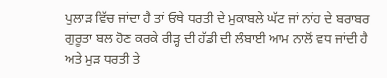ਪੁਲਾੜ ਵਿੱਚ ਜਾਂਦਾ ਹੈ ਤਾਂ ਓਥੇ ਧਰਤੀ ਦੇ ਮੁਕਾਬਲੇ ਘੱਟ ਜਾਂ ਨਾਂਹ ਦੇ ਬਰਾਬਰ ਗੁਰੂਤਾ ਬਲ ਹੋਣ ਕਰਕੇ ਰੀੜ੍ਹ ਦੀ ਹੱਡੀ ਦੀ ਲੰਬਾਈ ਆਮ ਨਾਲੋਂ ਵਧ ਜਾਂਦੀ ਹੈ ਅਤੇ ਮੁੜ ਧਰਤੀ ਤੇ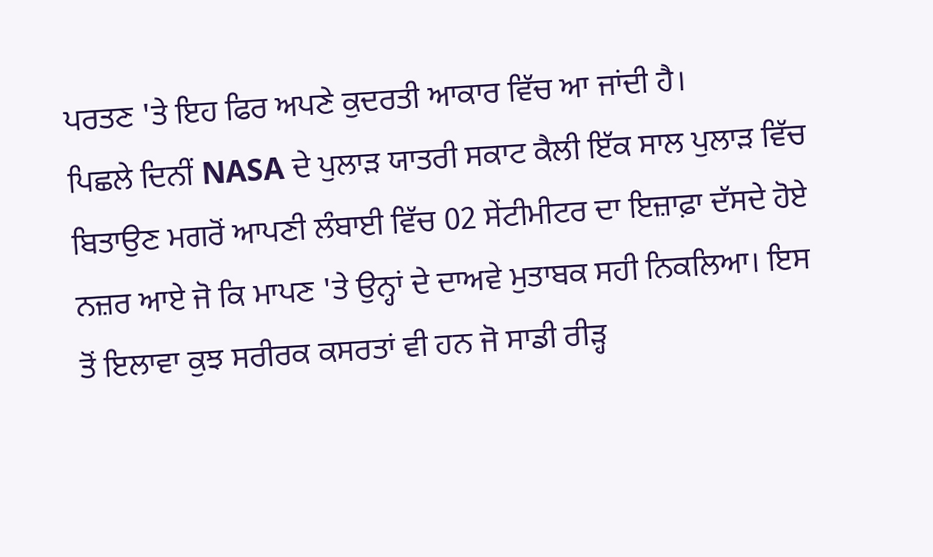ਪਰਤਣ 'ਤੇ ਇਹ ਫਿਰ ਅਪਣੇ ਕੁਦਰਤੀ ਆਕਾਰ ਵਿੱਚ ਆ ਜਾਂਦੀ ਹੈ।
ਪਿਛਲੇ ਦਿਨੀਂ NASA ਦੇ ਪੁਲਾੜ ਯਾਤਰੀ ਸਕਾਟ ਕੈਲੀ ਇੱਕ ਸਾਲ ਪੁਲਾੜ ਵਿੱਚ ਬਿਤਾਉਣ ਮਗਰੋਂ ਆਪਣੀ ਲੰਬਾਈ ਵਿੱਚ 02 ਸੇਂਟੀਮੀਟਰ ਦਾ ਇਜ਼ਾਫ਼ਾ ਦੱਸਦੇ ਹੋਏ ਨਜ਼ਰ ਆਏ ਜੋ ਕਿ ਮਾਪਣ 'ਤੇ ਉਨ੍ਹਾਂ ਦੇ ਦਾਅਵੇ ਮੁਤਾਬਕ ਸਹੀ ਨਿਕਲਿਆ। ਇਸ ਤੋਂ ਇਲਾਵਾ ਕੁਝ ਸਰੀਰਕ ਕਸਰਤਾਂ ਵੀ ਹਨ ਜੋ ਸਾਡੀ ਰੀੜ੍ਹ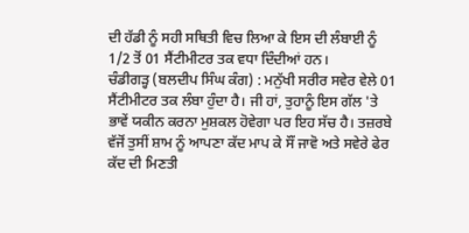ਦੀ ਹੱਡੀ ਨੂੰ ਸਹੀ ਸਥਿਤੀ ਵਿਚ ਲਿਆ ਕੇ ਇਸ ਦੀ ਲੰਬਾਈ ਨੂੰ 1/2 ਤੋਂ 01 ਸੈਂਟੀਮੀਟਰ ਤਕ ਵਧਾ ਦਿੰਦੀਆਂ ਹਨ।
ਚੰਡੀਗੜ੍ਹ (ਬਲਦੀਪ ਸਿੰਘ ਕੰਗ) : ਮਨੁੱਖੀ ਸਰੀਰ ਸਵੇਰ ਵੇਲੇ 01 ਸੈਂਟੀਮੀਟਰ ਤਕ ਲੰਬਾ ਹੁੰਦਾ ਹੈ। ਜੀ ਹਾਂ, ਤੁਹਾਨੂੰ ਇਸ ਗੱਲ 'ਤੇ ਭਾਵੇਂ ਯਕੀਨ ਕਰਨਾ ਮੁਸ਼ਕਲ ਹੋਵੇਗਾ ਪਰ ਇਹ ਸੱਚ ਹੈ। ਤਜ਼ਰਬੇ ਵੱਜੋਂ ਤੁਸੀਂ ਸ਼ਾਮ ਨੂੰ ਆਪਣਾ ਕੱਦ ਮਾਪ ਕੇ ਸੌਂ ਜਾਵੋ ਅਤੇ ਸਵੇਰੇ ਫੇਰ ਕੱਦ ਦੀ ਮਿਣਤੀ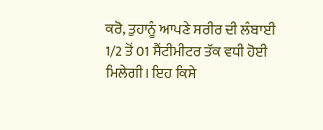ਕਰੋ, ਤੁਹਾਨੂੰ ਆਪਣੇ ਸਰੀਰ ਦੀ ਲੰਬਾਈ 1/2 ਤੋਂ 01 ਸੈਂਟੀਮੀਟਰ ਤੱਕ ਵਧੀ ਹੋਈ ਮਿਲੇਗੀ। ਇਹ ਕਿਸੇ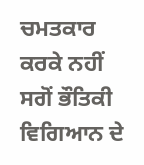ਚਮਤਕਾਰ ਕਰਕੇ ਨਹੀਂ ਸਗੋਂ ਭੌਤਿਕੀ ਵਿਗਿਆਨ ਦੇ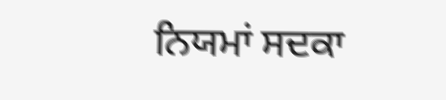ਨਿਯਮਾਂ ਸਦਕਾ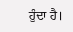ਹੁੰਦਾ ਹੈ।